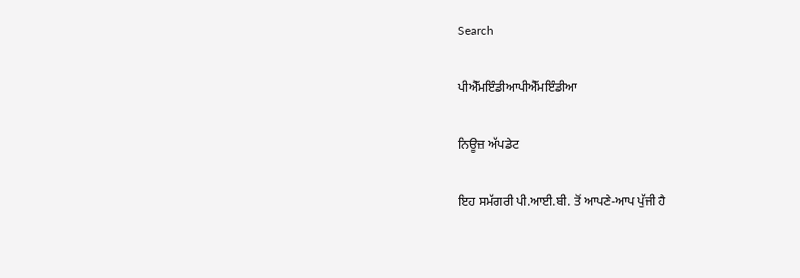Search

ਪੀਐੱਮਇੰਡੀਆਪੀਐੱਮਇੰਡੀਆ

ਨਿਊਜ਼ ਅੱਪਡੇਟ

ਇਹ ਸਮੱਗਰੀ ਪੀ.ਆਈ.ਬੀ. ਤੋਂ ਆਪਣੇ-ਆਪ ਪੁੱਜੀ ਹੈ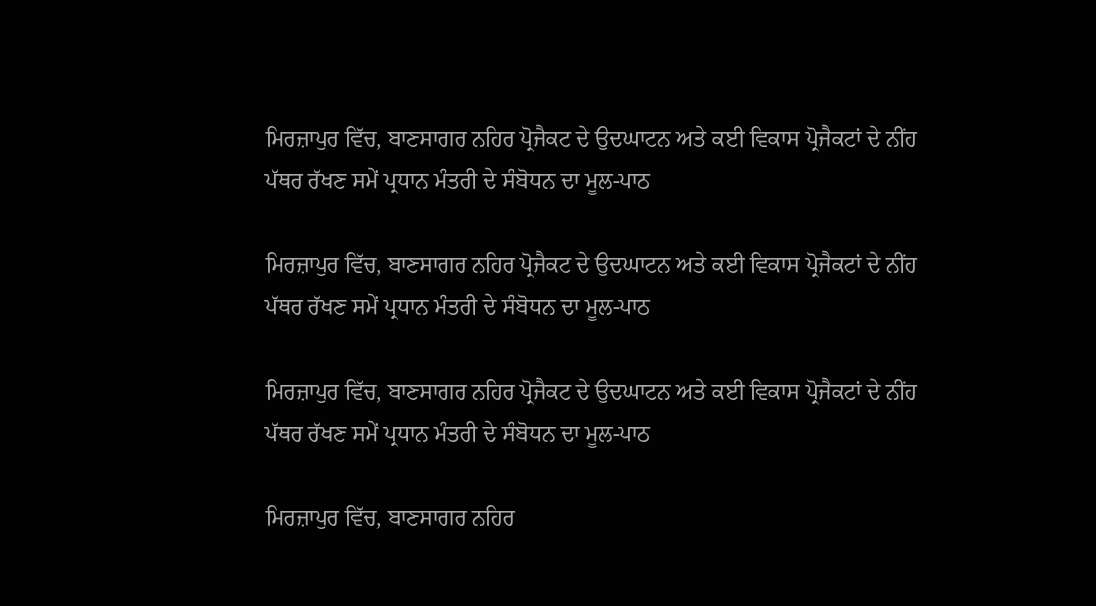ਮਿਰਜ਼ਾਪੁਰ ਵਿੱਚ, ਬਾਣਸਾਗਰ ਨਹਿਰ ਪ੍ਰੋਜੈਕਟ ਦੇ ਉਦਘਾਟਨ ਅਤੇ ਕਈ ਵਿਕਾਸ ਪ੍ਰੋਜੈਕਟਾਂ ਦੇ ਨੀਂਹ ਪੱਥਰ ਰੱਖਣ ਸਮੇਂ ਪ੍ਰਧਾਨ ਮੰਤਰੀ ਦੇ ਸੰਬੋਧਨ ਦਾ ਮੂਲ-ਪਾਠ

ਮਿਰਜ਼ਾਪੁਰ ਵਿੱਚ, ਬਾਣਸਾਗਰ ਨਹਿਰ ਪ੍ਰੋਜੈਕਟ ਦੇ ਉਦਘਾਟਨ ਅਤੇ ਕਈ ਵਿਕਾਸ ਪ੍ਰੋਜੈਕਟਾਂ ਦੇ ਨੀਂਹ ਪੱਥਰ ਰੱਖਣ ਸਮੇਂ ਪ੍ਰਧਾਨ ਮੰਤਰੀ ਦੇ ਸੰਬੋਧਨ ਦਾ ਮੂਲ-ਪਾਠ

ਮਿਰਜ਼ਾਪੁਰ ਵਿੱਚ, ਬਾਣਸਾਗਰ ਨਹਿਰ ਪ੍ਰੋਜੈਕਟ ਦੇ ਉਦਘਾਟਨ ਅਤੇ ਕਈ ਵਿਕਾਸ ਪ੍ਰੋਜੈਕਟਾਂ ਦੇ ਨੀਂਹ ਪੱਥਰ ਰੱਖਣ ਸਮੇਂ ਪ੍ਰਧਾਨ ਮੰਤਰੀ ਦੇ ਸੰਬੋਧਨ ਦਾ ਮੂਲ-ਪਾਠ

ਮਿਰਜ਼ਾਪੁਰ ਵਿੱਚ, ਬਾਣਸਾਗਰ ਨਹਿਰ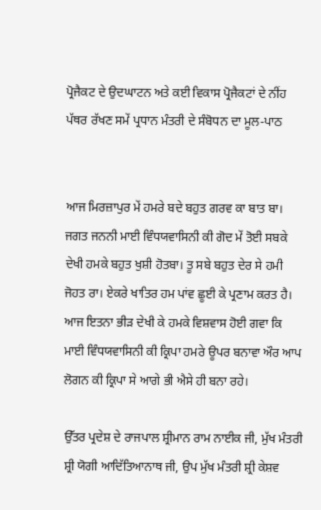ਪ੍ਰੋਜੈਕਟ ਦੇ ਉਦਘਾਟਨ ਅਤੇ ਕਈ ਵਿਕਾਸ ਪ੍ਰੋਜੈਕਟਾਂ ਦੇ ਨੀਂਹ ਪੱਥਰ ਰੱਖਣ ਸਮੇਂ ਪ੍ਰਧਾਨ ਮੰਤਰੀ ਦੇ ਸੰਬੋਧਨ ਦਾ ਮੂਲ-ਪਾਠ


ਆਜ ਮਿਰਜ਼ਾਪੁਰ ਮੇਂ ਹਮਰੇ ਬਦੇ ਬਹੁਤ ਗਰਵ ਕਾ ਬਾਤ ਬਾ। ਜਗਤ ਜਨਨੀ ਮਾਈ ਵਿੰਧਯਵਾਸਿਨੀ ਕੀ ਗੋਦ ਮੇਂ ਤੋਈ ਸਬਕੇ ਦੇਖੀ ਹਮਕੇ ਬਹੁਤ ਖੁਸ਼ੀ ਹੋਤਬਾ। ਤੂ ਸਬੇ ਬਹੁਤ ਦੇਰ ਸੇ ਹਮੀ ਜੋਹਤ ਰਾ। ਏਕਰੇ ਖਾਤਿਰ ਹਮ ਪਾਂਵ ਛੂਈ ਕੇ ਪ੍ਰਣਾਮ ਕਰਤ ਹੈ। ਆਜ ਇਤਨਾ ਭੀੜ ਦੇਖੀ ਕੇ ਹਮਕੇ ਵਿਸ਼ਵਾਸ ਹੋਈ ਗਵਾ ਕਿ ਮਾਈ ਵਿੰਧਯਵਾਸਿਨੀ ਕੀ ਕ੍ਰਿਪਾ ਹਮਰੇ ਊਪਰ ਬਨਾਵਾ ਔਰ ਆਪ ਲੋਗਨ ਕੀ ਕ੍ਰਿਪਾ ਸੇ ਆਗੇ ਭੀ ਐਸੇ ਹੀ ਬਨਾ ਰਹੇ।

ਉੱਤਰ ਪ੍ਰਦੇਸ਼ ਦੇ ਰਾਜਪਾਲ ਸ਼੍ਰੀਮਾਨ ਰਾਮ ਨਾਈਕ ਜੀ, ਮੁੱਖ ਮੰਤਰੀ ਸ਼੍ਰੀ ਯੋਗੀ ਆਦਿੱਤਿਆਨਾਥ ਜੀ, ਉਪ ਮੁੱਖ ਮੰਤਰੀ ਸ਼੍ਰੀ ਕੇਸ਼ਵ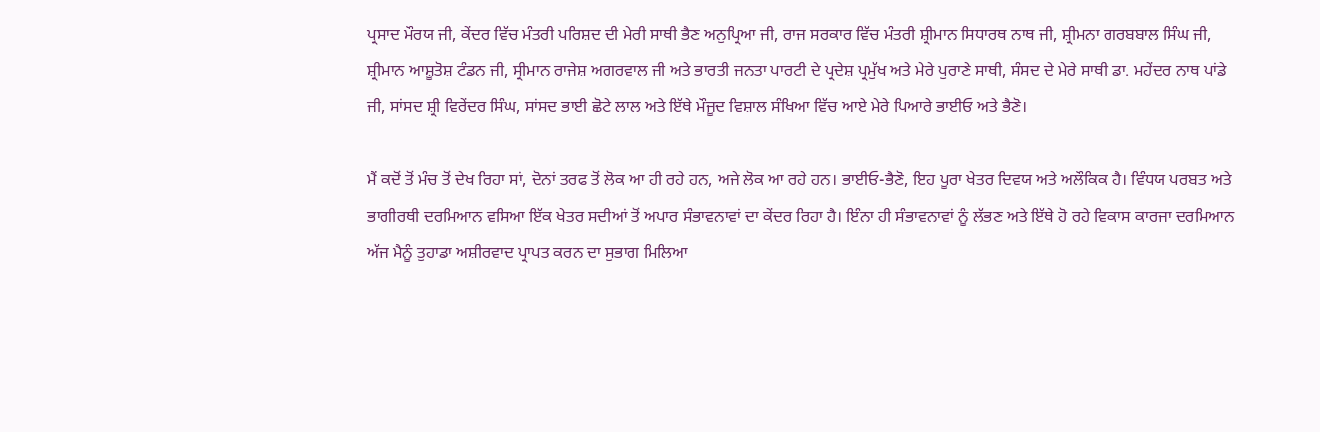ਪ੍ਰਸਾਦ ਮੌਰਯ ਜੀ, ਕੇਂਦਰ ਵਿੱਚ ਮੰਤਰੀ ਪਰਿਸ਼ਦ ਦੀ ਮੇਰੀ ਸਾਥੀ ਭੈਣ ਅਨੁਪ੍ਰਿਆ ਜੀ, ਰਾਜ ਸਰਕਾਰ ਵਿੱਚ ਮੰਤਰੀ ਸ਼੍ਰੀਮਾਨ ਸਿਧਾਰਥ ਨਾਥ ਜੀ, ਸ਼੍ਰੀਮਨਾ ਗਰਬਬਾਲ ਸਿੰਘ ਜੀ, ਸ਼੍ਰੀਮਾਨ ਆਸ਼ੂਤੋਸ਼ ਟੰਡਨ ਜੀ, ਸ੍ਰੀਮਾਨ ਰਾਜੇਸ਼ ਅਗਰਵਾਲ ਜੀ ਅਤੇ ਭਾਰਤੀ ਜਨਤਾ ਪਾਰਟੀ ਦੇ ਪ੍ਰਦੇਸ਼ ਪ੍ਰਮੁੱਖ ਅਤੇ ਮੇਰੇ ਪੁਰਾਣੇ ਸਾਥੀ, ਸੰਸਦ ਦੇ ਮੇਰੇ ਸਾਥੀ ਡਾ. ਮਹੇਂਦਰ ਨਾਥ ਪਾਂਡੇ ਜੀ, ਸਾਂਸਦ ਸ਼੍ਰੀ ਵਿਰੇਂਦਰ ਸਿੰਘ, ਸਾਂਸਦ ਭਾਈ ਛੋਟੇ ਲਾਲ ਅਤੇ ਇੱਥੇ ਮੌਜੂਦ ਵਿਸ਼ਾਲ ਸੰਖਿਆ ਵਿੱਚ ਆਏ ਮੇਰੇ ਪਿਆਰੇ ਭਾਈਓ ਅਤੇ ਭੈਣੋ।

ਮੈਂ ਕਦੋਂ ਤੋਂ ਮੰਚ ਤੋਂ ਦੇਖ ਰਿਹਾ ਸਾਂ, ਦੋਨਾਂ ਤਰਫ ਤੋਂ ਲੋਕ ਆ ਹੀ ਰਹੇ ਹਨ, ਅਜੇ ਲੋਕ ਆ ਰਹੇ ਹਨ। ਭਾਈਓ-ਭੈਣੋ, ਇਹ ਪੂਰਾ ਖੇਤਰ ਦਿਵਯ ਅਤੇ ਅਲੌਕਿਕ ਹੈ। ਵਿੰਧਯ ਪਰਬਤ ਅਤੇ ਭਾਗੀਰਥੀ ਦਰਮਿਆਨ ਵਸਿਆ ਇੱਕ ਖੇਤਰ ਸਦੀਆਂ ਤੋਂ ਅਪਾਰ ਸੰਭਾਵਨਾਵਾਂ ਦਾ ਕੇਂਦਰ ਰਿਹਾ ਹੈ। ਇੰਨਾ ਹੀ ਸੰਭਾਵਨਾਵਾਂ ਨੂੰ ਲੱਭਣ ਅਤੇ ਇੱਥੇ ਹੋ ਰਹੇ ਵਿਕਾਸ ਕਾਰਜਾ ਦਰਮਿਆਨ ਅੱਜ ਮੈਨੂੰ ਤੁਹਾਡਾ ਅਸ਼ੀਰਵਾਦ ਪ੍ਰਾਪਤ ਕਰਨ ਦਾ ਸੁਭਾਗ ਮਿਲਿਆ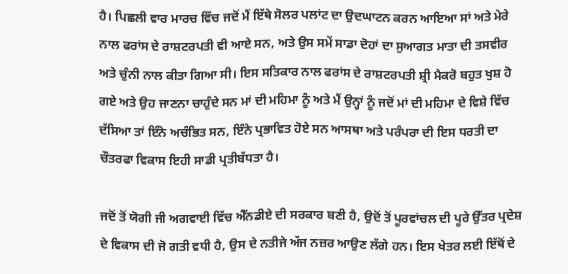ਹੈ। ਪਿਛਲੀ ਵਾਰ ਮਾਰਚ ਵਿੱਚ ਜਦੋਂ ਮੈਂ ਇੱਥੇ ਸੋਲਰ ਪਲਾਂਟ ਦਾ ਉਦਘਾਟਨ ਕਰਨ ਆਇਆ ਸਾਂ ਅਤੇ ਮੇਰੇ ਨਾਲ ਫਰਾਂਸ ਦੇ ਰਾਸ਼ਟਰਪਤੀ ਵੀ ਆਏ ਸਨ, ਅਤੇ ਉਸ ਸਮੇਂ ਸਾਡਾ ਦੋਹਾਂ ਦਾ ਸੁਆਗਤ ਮਾਤਾ ਦੀ ਤਸਵੀਰ ਅਤੇ ਚੁੰਨੀ ਨਾਲ ਕੀਤਾ ਗਿਆ ਸੀ। ਇਸ ਸਤਿਕਾਰ ਨਾਲ ਫਰਾਂਸ ਦੇ ਰਾਸ਼ਟਰਪਤੀ ਸ਼੍ਰੀ ਮੈਕਰੋ ਬਹੁਤ ਖੁਸ਼ ਹੋ ਗਏ ਅਤੇ ਉਹ ਜਾਣਨਾ ਚਾਹੁੰਦੇ ਸਨ ਮਾਂ ਦੀ ਮਹਿਮਾ ਨੂੰ ਅਤੇ ਮੈਂ ਉਨ੍ਹਾਂ ਨੂੰ ਜਦੋਂ ਮਾਂ ਦੀ ਮਹਿਮਾ ਦੇ ਵਿਸ਼ੇ ਵਿੱਚ ਦੱਸਿਆ ਤਾਂ ਇੰਨੇ ਅਚੰਭਿਤ ਸਨ, ਇੰਨੇ ਪ੍ਰਭਾਵਿਤ ਹੋਏ ਸਨ ਆਸਥਾ ਅਤੇ ਪਰੰਪਰਾ ਦੀ ਇਸ ਧਰਤੀ ਦਾ ਚੌਤਰਫਾ ਵਿਕਾਸ ਇਹੀ ਸਾਡੀ ਪ੍ਰਤੀਬੱਧਤਾ ਹੈ।

ਜਦੋਂ ਤੋਂ ਯੋਗੀ ਜੀ ਅਗਵਾਈ ਵਿੱਚ ਐੱਨਡੀਏ ਦੀ ਸਰਕਾਰ ਬਣੀ ਹੈ, ਉਦੋਂ ਤੋਂ ਪੂਰਵਾਂਚਲ ਦੀ ਪੂਰੇ ਉੱਤਰ ਪ੍ਰਦੇਸ਼ ਦੇ ਵਿਕਾਸ ਦੀ ਜੋ ਗਤੀ ਵਧੀ ਹੈ, ਉਸ ਦੇ ਨਤੀਜੇ ਅੱਜ ਨਜ਼ਰ ਆਉਣ ਲੱਗੇ ਹਨ। ਇਸ ਖੇਤਰ ਲਈ ਇੱਥੋਂ ਦੇ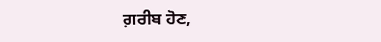ਗ਼ਰੀਬ ਹੋਣ,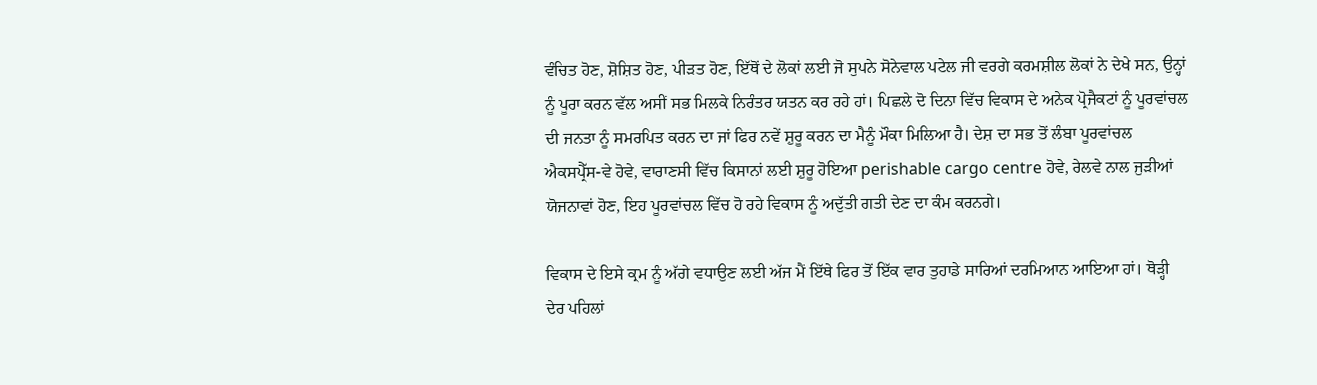ਵੰਚਿਤ ਹੋਣ, ਸ਼ੋਸ਼ਿਤ ਹੋਣ, ਪੀੜਤ ਹੋਣ, ਇੱਥੋਂ ਦੇ ਲੋਕਾਂ ਲਈ ਜੋ ਸੁਪਨੇ ਸੋਨੇਵਾਲ ਪਟੇਲ ਜੀ ਵਰਗੇ ਕਰਮਸ਼ੀਲ ਲੋਕਾਂ ਨੇ ਦੇਖੇ ਸਨ, ਉਨ੍ਹਾਂ ਨੂੰ ਪੂਰਾ ਕਰਨ ਵੱਲ ਅਸੀਂ ਸਭ ਮਿਲਕੇ ਨਿਰੰਤਰ ਯਤਨ ਕਰ ਰਹੇ ਹਾਂ। ਪਿਛਲੇ ਦੋ ਦਿਨਾ ਵਿੱਚ ਵਿਕਾਸ ਦੇ ਅਨੇਕ ਪ੍ਰੋਜੈਕਟਾਂ ਨੂੰ ਪੂਰਵਾਂਚਲ ਦੀ ਜਨਤਾ ਨੂੰ ਸਮਰਪਿਤ ਕਰਨ ਦਾ ਜਾਂ ਫਿਰ ਨਵੇਂ ਸ਼ੁਰੂ ਕਰਨ ਦਾ ਮੈਨੂੰ ਮੌਕਾ ਮਿਲਿਆ ਹੈ। ਦੇਸ਼ ਦਾ ਸਭ ਤੋਂ ਲੰਬਾ ਪੂਰਵਾਂਚਲ ਐਕਸਪ੍ਰੈੱਸ-ਵੇ ਹੋਵੇ, ਵਾਰਾਣਸੀ ਵਿੱਚ ਕਿਸਾਨਾਂ ਲਈ ਸ਼ੁਰੂ ਹੋਇਆ perishable cargo centre ਹੋਵੇ, ਰੇਲਵੇ ਨਾਲ ਜੁੜੀਆਂ ਯੋਜਨਾਵਾਂ ਹੋਣ, ਇਹ ਪੂਰਵਾਂਚਲ ਵਿੱਚ ਹੋ ਰਹੇ ਵਿਕਾਸ ਨੂੰ ਅਦੁੱਤੀ ਗਤੀ ਦੇਣ ਦਾ ਕੰਮ ਕਰਨਗੇ।

ਵਿਕਾਸ ਦੇ ਇਸੇ ਕ੍ਰਮ ਨੂੰ ਅੱਗੇ ਵਧਾਉਣ ਲਈ ਅੱਜ ਮੈਂ ਇੱਥੇ ਫਿਰ ਤੋਂ ਇੱਕ ਵਾਰ ਤੁਹਾਡੇ ਸਾਰਿਆਂ ਦਰਮਿਆਨ ਆਇਆ ਹਾਂ। ਥੋੜ੍ਹੀ ਦੇਰ ਪਹਿਲਾਂ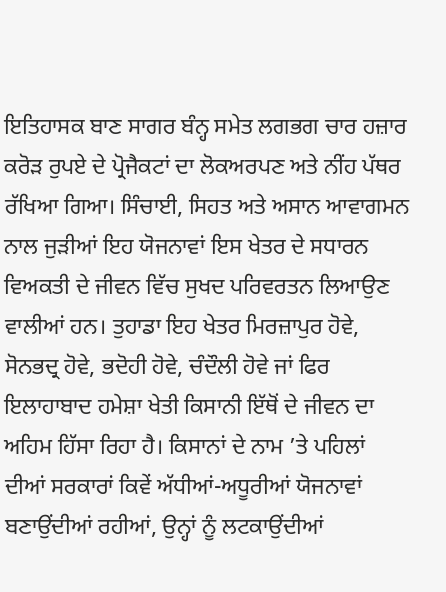ਇਤਿਹਾਸਕ ਬਾਣ ਸਾਗਰ ਬੰਨ੍ਹ ਸਮੇਤ ਲਗਭਗ ਚਾਰ ਹਜ਼ਾਰ ਕਰੋੜ ਰੁਪਏ ਦੇ ਪ੍ਰੋਜੈਕਟਾਂ ਦਾ ਲੋਕਅਰਪਣ ਅਤੇ ਨੀਂਹ ਪੱਥਰ ਰੱਖਿਆ ਗਿਆ। ਸਿੰਚਾਈ, ਸਿਹਤ ਅਤੇ ਅਸਾਨ ਆਵਾਗਮਨ ਨਾਲ ਜੁੜੀਆਂ ਇਹ ਯੋਜਨਾਵਾਂ ਇਸ ਖੇਤਰ ਦੇ ਸਧਾਰਨ ਵਿਅਕਤੀ ਦੇ ਜੀਵਨ ਵਿੱਚ ਸੁਖਦ ਪਰਿਵਰਤਨ ਲਿਆਉਣ ਵਾਲੀਆਂ ਹਨ। ਤੁਹਾਡਾ ਇਹ ਖੇਤਰ ਮਿਰਜ਼ਾਪੁਰ ਹੋਵੇ, ਸੋਨਭਦ੍ਰ ਹੋਵੇ, ਭਦੋਹੀ ਹੋਵੇ, ਚੰਦੌਲੀ ਹੋਵੇ ਜਾਂ ਫਿਰ ਇਲਾਹਾਬਾਦ ਹਮੇਸ਼ਾ ਖੇਤੀ ਕਿਸਾਨੀ ਇੱਥੋਂ ਦੇ ਜੀਵਨ ਦਾ ਅਹਿਮ ਹਿੱਸਾ ਰਿਹਾ ਹੈ। ਕਿਸਾਨਾਂ ਦੇ ਨਾਮ ’ਤੇ ਪਹਿਲਾਂ ਦੀਆਂ ਸਰਕਾਰਾਂ ਕਿਵੇਂ ਅੱਧੀਆਂ-ਅਧੂਰੀਆਂ ਯੋਜਨਾਵਾਂ ਬਣਾਉਂਦੀਆਂ ਰਹੀਆਂ, ਉਨ੍ਹਾਂ ਨੂੰ ਲਟਕਾਉਂਦੀਆਂ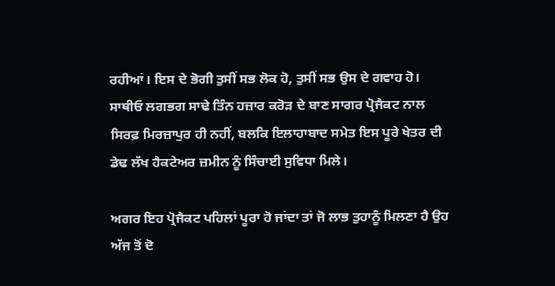ਰਹੀਆਂ। ਇਸ ਦੇ ਭੋਗੀ ਤੁਸੀਂ ਸਭ ਲੋਕ ਹੋ, ਤੁਸੀਂ ਸਭ ਉਸ ਦੇ ਗਵਾਹ ਹੋ। ਸਾਥੀਓ ਲਗਭਗ ਸਾਢੇ ਤਿੰਨ ਹਜ਼ਾਰ ਕਰੋੜ ਦੇ ਬਾਣ ਸਾਗਰ ਪ੍ਰੋਜੈਕਟ ਨਾਲ ਸਿਰਫ਼ ਮਿਰਜ਼ਾਪੁਰ ਹੀ ਨਹੀਂ, ਬਲਕਿ ਇਲਾਹਾਬਾਦ ਸਮੇਤ ਇਸ ਪੂਰੇ ਖੇਤਰ ਦੀ ਡੇਢ ਲੱਖ ਹੈਕਟੇਅਰ ਜ਼ਮੀਨ ਨੂੰ ਸਿੰਚਾਈ ਸੁਵਿਧਾ ਮਿਲੇ।

ਅਗਰ ਇਹ ਪ੍ਰੋਜੈਕਟ ਪਹਿਲਾਂ ਪੂਰਾ ਹੋ ਜਾਂਦਾ ਤਾਂ ਜੋ ਲਾਭ ਤੁਹਾਨੂੰ ਮਿਲਣਾ ਹੈ ਉਹ ਅੱਜ ਤੋਂ ਦੋ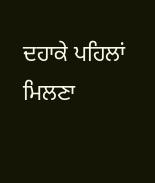ਦਹਾਕੇ ਪਹਿਲਾਂ ਮਿਲਣਾ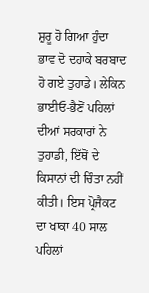ਸ਼ੁਰੂ ਹੋ ਗਿਆ ਹੁੰਦਾ ਭਾਵ ਦੋ ਦਹਾਕੇ ਬਰਬਾਦ ਹੋ ਗਏ ਤੁਹਾਡੇ। ਲੇਕਿਨ ਭਾਈਓ-ਭੈਣੋਂ ਪਹਿਲਾਂ ਦੀਆਂ ਸਰਕਾਰਾਂ ਨੇ ਤੁਹਾਡੀ, ਇੱਥੋਂ ਦੇ ਕਿਸਾਨਾਂ ਦੀ ਚਿੰਤਾ ਨਹੀਂ ਕੀਤੀ। ਇਸ ਪ੍ਰੋਜੈਕਟ ਦਾ ਖਾਕਾ 40 ਸਾਲ ਪਹਿਲਾਂ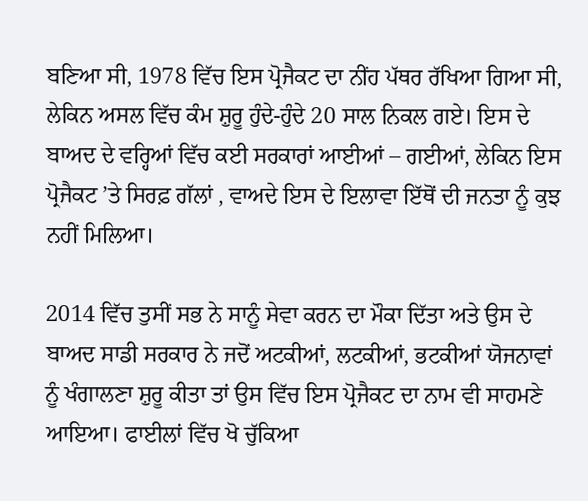ਬਣਿਆ ਸੀ, 1978 ਵਿੱਚ ਇਸ ਪ੍ਰੋਜੈਕਟ ਦਾ ਨੀਂਹ ਪੱਥਰ ਰੱਖਿਆ ਗਿਆ ਸੀ, ਲੇਕਿਨ ਅਸਲ ਵਿੱਚ ਕੰਮ ਸ਼ੁਰੂ ਹੁੰਦੇ-ਹੁੰਦੇ 20 ਸਾਲ ਨਿਕਲ ਗਏ। ਇਸ ਦੇ ਬਾਅਦ ਦੇ ਵਰ੍ਹਿਆਂ ਵਿੱਚ ਕਈ ਸਰਕਾਰਾਂ ਆਈਆਂ – ਗਈਆਂ, ਲੇਕਿਨ ਇਸ ਪ੍ਰੋਜੈਕਟ ’ਤੇ ਸਿਰਫ਼ ਗੱਲਾਂ , ਵਾਅਦੇ ਇਸ ਦੇ ਇਲਾਵਾ ਇੱਥੋਂ ਦੀ ਜਨਤਾ ਨੂੰ ਕੁਝ ਨਹੀਂ ਮਿਲਿਆ।

2014 ਵਿੱਚ ਤੁਸੀਂ ਸਭ ਨੇ ਸਾਨੂੰ ਸੇਵਾ ਕਰਨ ਦਾ ਮੌਕਾ ਦਿੱਤਾ ਅਤੇ ਉਸ ਦੇ ਬਾਅਦ ਸਾਡੀ ਸਰਕਾਰ ਨੇ ਜਦੋਂ ਅਟਕੀਆਂ, ਲਟਕੀਆਂ, ਭਟਕੀਆਂ ਯੋਜਨਾਵਾਂ ਨੂੰ ਖੰਗਾਲਣਾ ਸ਼ੁਰੂ ਕੀਤਾ ਤਾਂ ਉਸ ਵਿੱਚ ਇਸ ਪ੍ਰੋਜੈਕਟ ਦਾ ਨਾਮ ਵੀ ਸਾਹਮਣੇ ਆਇਆ। ਫਾਈਲਾਂ ਵਿੱਚ ਖੋ ਚੁੱਕਿਆ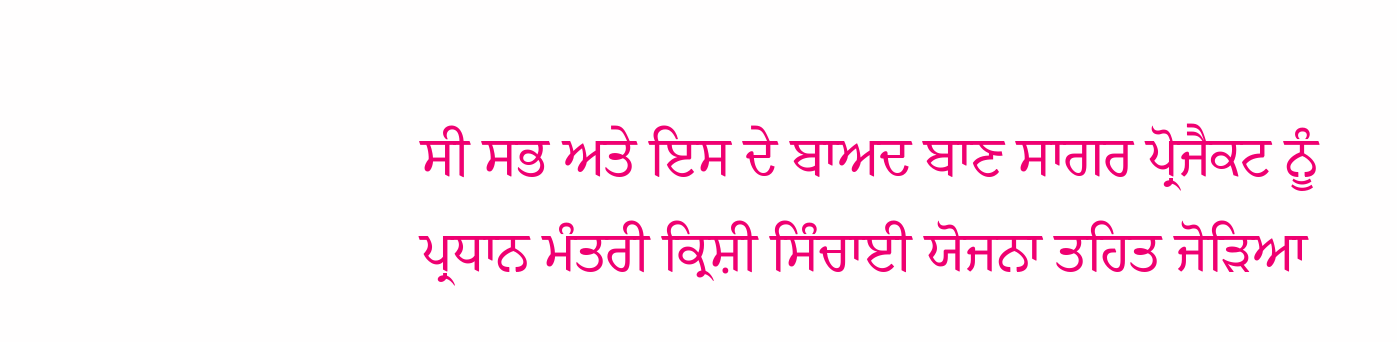ਸੀ ਸਭ ਅਤੇ ਇਸ ਦੇ ਬਾਅਦ ਬਾਣ ਸਾਗਰ ਪ੍ਰੋਜੈਕਟ ਨੂੰ ਪ੍ਰਧਾਨ ਮੰਤਰੀ ਕ੍ਰਿਸ਼ੀ ਸਿੰਚਾਈ ਯੋਜਨਾ ਤਹਿਤ ਜੋੜਿਆ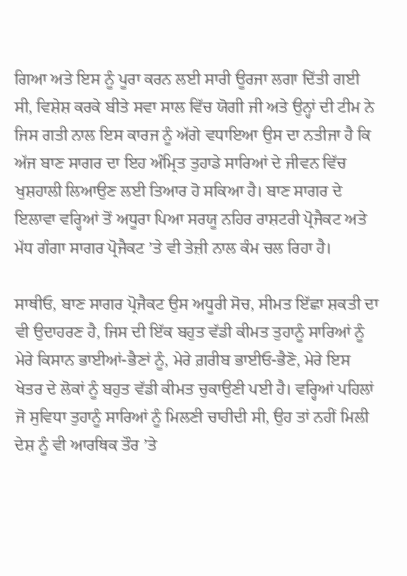ਗਿਆ ਅਤੇ ਇਸ ਨੂੰ ਪੂਰਾ ਕਰਨ ਲਈ ਸਾਰੀ ਊਰਜਾ ਲਗਾ ਦਿੱਤੀ ਗਈ ਸੀ, ਵਿਸ਼ੇਸ਼ ਕਰਕੇ ਬੀਤੇ ਸਵਾ ਸਾਲ ਵਿੱਚ ਯੋਗੀ ਜੀ ਅਤੇ ਉਨ੍ਹਾਂ ਦੀ ਟੀਮ ਨੇ ਜਿਸ ਗਤੀ ਨਾਲ ਇਸ ਕਾਰਜ ਨੂੰ ਅੱਗੇ ਵਧਾਇਆ ਉਸ ਦਾ ਨਤੀਜਾ ਹੈ ਕਿ ਅੱਜ ਬਾਣ ਸਾਗਰ ਦਾ ਇਹ ਅੰਮ੍ਰਿਤ ਤੁਹਾਡੇ ਸਾਰਿਆਂ ਦੇ ਜੀਵਨ ਵਿੱਚ ਖੁਸ਼ਹਾਲੀ ਲਿਆਉਣ ਲਈ ਤਿਆਰ ਹੋ ਸਕਿਆ ਹੈ। ਬਾਣ ਸਾਗਰ ਦੇ ਇਲਾਵਾ ਵਰ੍ਹਿਆਂ ਤੋਂ ਅਧੂਰਾ ਪਿਆ ਸਰਯੂ ਨਹਿਰ ਰਾਸ਼ਟਰੀ ਪ੍ਰੋਜੈਕਟ ਅਤੇ ਮੱਧ ਗੰਗਾ ਸਾਗਰ ਪ੍ਰੋਜੈਕਟ ’ਤੇ ਵੀ ਤੇਜ਼ੀ ਨਾਲ ਕੰਮ ਚਲ ਰਿਹਾ ਹੈ।

ਸਾਥੀਓ, ਬਾਣ ਸਾਗਰ ਪ੍ਰੋਜੈਕਟ ਉਸ ਅਧੂਰੀ ਸੋਚ, ਸੀਮਤ ਇੱਛਾ ਸ਼ਕਤੀ ਦਾ ਵੀ ਉਦਾਹਰਣ ਹੈ, ਜਿਸ ਦੀ ਇੱਕ ਬਹੁਤ ਵੱਡੀ ਕੀਮਤ ਤੁਹਾਨੂੰ ਸਾਰਿਆਂ ਨੂੰ ਮੇਰੇ ਕਿਸਾਨ ਭਾਈਆਂ-ਭੈਣਾਂ ਨੂੰ, ਮੇਰੇ ਗ਼ਰੀਬ ਭਾਈਓ-ਭੈਣੋ, ਮੇਰੇ ਇਸ ਖੇਤਰ ਦੇ ਲੋਕਾਂ ਨੂੰ ਬਹੁਤ ਵੱਡੀ ਕੀਮਤ ਚੁਕਾਉਣੀ ਪਈ ਹੈ। ਵਰ੍ਹਿਆਂ ਪਹਿਲਾਂ ਜੋ ਸੁਵਿਧਾ ਤੁਹਾਨੂੰ ਸਾਰਿਆਂ ਨੂੰ ਮਿਲਣੀ ਚਾਹੀਦੀ ਸੀ, ਉਹ ਤਾਂ ਨਹੀਂ ਮਿਲੀ ਦੇਸ਼ ਨੂੰ ਵੀ ਆਰਥਿਕ ਤੌਰ ’ਤੇ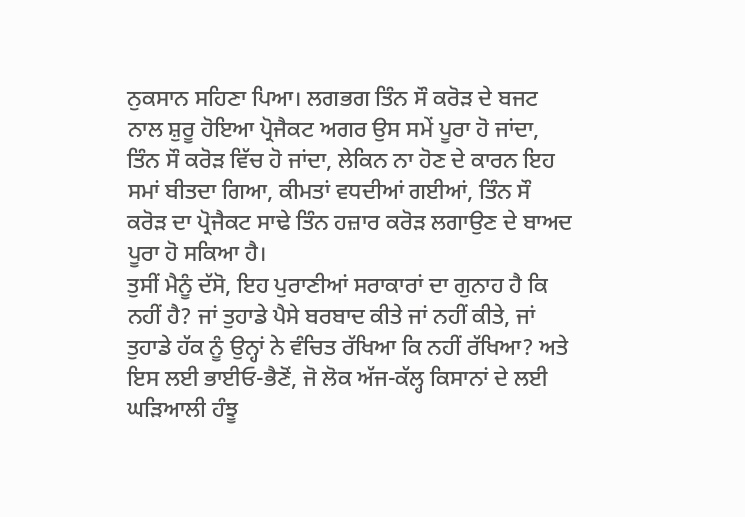ਨੁਕਸਾਨ ਸਹਿਣਾ ਪਿਆ। ਲਗਭਗ ਤਿੰਨ ਸੌ ਕਰੋੜ ਦੇ ਬਜਟ ਨਾਲ ਸ਼ੁਰੂ ਹੋਇਆ ਪ੍ਰੋਜੈਕਟ ਅਗਰ ਉਸ ਸਮੇਂ ਪੂਰਾ ਹੋ ਜਾਂਦਾ, ਤਿੰਨ ਸੌ ਕਰੋੜ ਵਿੱਚ ਹੋ ਜਾਂਦਾ, ਲੇਕਿਨ ਨਾ ਹੋਣ ਦੇ ਕਾਰਨ ਇਹ ਸਮਾਂ ਬੀਤਦਾ ਗਿਆ, ਕੀਮਤਾਂ ਵਧਦੀਆਂ ਗਈਆਂ, ਤਿੰਨ ਸੌ ਕਰੋੜ ਦਾ ਪ੍ਰੋਜੈਕਟ ਸਾਢੇ ਤਿੰਨ ਹਜ਼ਾਰ ਕਰੋੜ ਲਗਾਉਣ ਦੇ ਬਾਅਦ ਪੂਰਾ ਹੋ ਸਕਿਆ ਹੈ।
ਤੁਸੀਂ ਮੈਨੂੰ ਦੱਸੋ, ਇਹ ਪੁਰਾਣੀਆਂ ਸਰਾਕਾਰਾਂ ਦਾ ਗੁਨਾਹ ਹੈ ਕਿ ਨਹੀਂ ਹੈ? ਜਾਂ ਤੁਹਾਡੇ ਪੈਸੇ ਬਰਬਾਦ ਕੀਤੇ ਜਾਂ ਨਹੀਂ ਕੀਤੇ, ਜਾਂ ਤੁਹਾਡੇ ਹੱਕ ਨੂੰ ਉਨ੍ਹਾਂ ਨੇ ਵੰਚਿਤ ਰੱਖਿਆ ਕਿ ਨਹੀਂ ਰੱਖਿਆ? ਅਤੇ ਇਸ ਲਈ ਭਾਈਓ-ਭੈਣੋਂ, ਜੋ ਲੋਕ ਅੱਜ-ਕੱਲ੍ਹ ਕਿਸਾਨਾਂ ਦੇ ਲਈ ਘੜਿਆਲੀ ਹੰਝੂ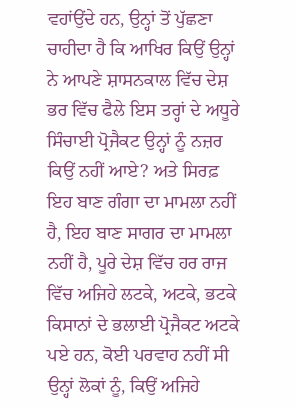ਵਹਾਂਉਂਦੇ ਹਨ, ਉਨ੍ਹਾਂ ਤੋਂ ਪੁੱਛਣਾ ਚਾਹੀਦਾ ਹੈ ਕਿ ਆਖਿਰ ਕਿਉਂ ਉਨ੍ਹਾਂ ਨੇ ਆਪਣੇ ਸ਼ਾਸਨਕਾਲ ਵਿੱਚ ਦੇਸ਼ ਭਰ ਵਿੱਚ ਫੈਲੇ ਇਸ ਤਰ੍ਹਾਂ ਦੇ ਅਧੂਰੇ ਸਿੰਚਾਈ ਪ੍ਰੋਜੈਕਟ ਉਨ੍ਹਾਂ ਨੂੰ ਨਜ਼ਰ ਕਿਉਂ ਨਹੀਂ ਆਏ? ਅਤੇ ਸਿਰਫ਼ ਇਹ ਬਾਣ ਗੰਗਾ ਦਾ ਮਾਮਲਾ ਨਹੀਂ ਹੈ, ਇਹ ਬਾਣ ਸਾਗਰ ਦਾ ਮਾਮਲਾ ਨਹੀਂ ਹੈ, ਪੂਰੇ ਦੇਸ਼ ਵਿੱਚ ਹਰ ਰਾਜ ਵਿੱਚ ਅਜਿਹੇ ਲਟਕੇ, ਅਟਕੇ, ਭਟਕੇ ਕਿਸਾਨਾਂ ਦੇ ਭਲਾਈ ਪ੍ਰੋਜੈਕਟ ਅਟਕੇ ਪਏ ਹਨ, ਕੋਈ ਪਰਵਾਹ ਨਹੀਂ ਸੀ ਉਨ੍ਹਾਂ ਲੋਕਾਂ ਨੂੰ, ਕਿਉਂ ਅਜਿਹੇ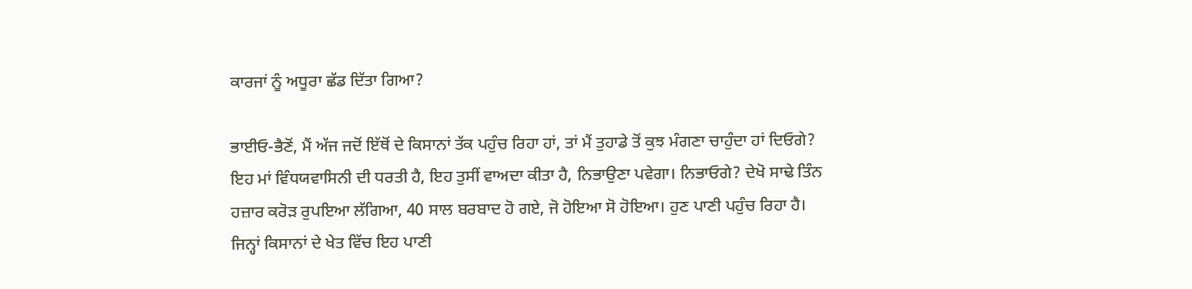ਕਾਰਜਾਂ ਨੂੰ ਅਧੂਰਾ ਛੱਡ ਦਿੱਤਾ ਗਿਆ?

ਭਾਈਓ-ਭੈਣੋਂ, ਮੈਂ ਅੱਜ ਜਦੋਂ ਇੱਥੋਂ ਦੇ ਕਿਸਾਨਾਂ ਤੱਕ ਪਹੁੰਚ ਰਿਹਾ ਹਾਂ, ਤਾਂ ਮੈਂ ਤੁਹਾਡੇ ਤੋਂ ਕੁਝ ਮੰਗਣਾ ਚਾਹੁੰਦਾ ਹਾਂ ਦਿਓਗੇ? ਇਹ ਮਾਂ ਵਿੰਧਯਵਾਸਿਨੀ ਦੀ ਧਰਤੀ ਹੈ, ਇਹ ਤੁਸੀਂ ਵਾਅਦਾ ਕੀਤਾ ਹੈ, ਨਿਭਾਉਣਾ ਪਵੇਗਾ। ਨਿਭਾਓਗੇ? ਦੇਖੋ ਸਾਢੇ ਤਿੰਨ ਹਜ਼ਾਰ ਕਰੋੜ ਰੁਪਇਆ ਲੱਗਿਆ, 40 ਸਾਲ ਬਰਬਾਦ ਹੋ ਗਏ, ਜੋ ਹੋਇਆ ਸੋ ਹੋਇਆ। ਹੁਣ ਪਾਣੀ ਪਹੁੰਚ ਰਿਹਾ ਹੈ। ਜਿਨ੍ਹਾਂ ਕਿਸਾਨਾਂ ਦੇ ਖੇਤ ਵਿੱਚ ਇਹ ਪਾਣੀ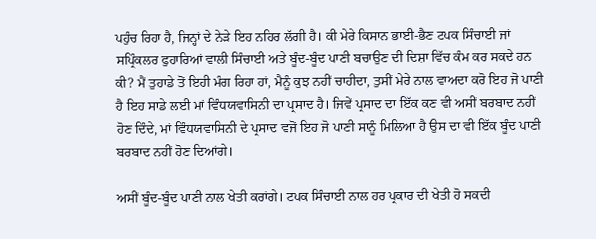ਪਹੁੰਚ ਰਿਹਾ ਹੈ, ਜਿਨ੍ਹਾਂ ਦੇ ਨੇੜੇ ਇਹ ਨਹਿਰ ਲੱਗੀ ਹੈ। ਕੀ ਮੇਰੇ ਕਿਸਾਨ ਭਾਈ-ਭੈਣ ਟਪਕ ਸਿੰਚਾਈ ਜਾਂ ਸਪ੍ਰਿੰਕਲਰ ਫੁਹਾਰਿਆਂ ਵਾਲੀ ਸਿੰਚਾਈ ਅਤੇ ਬੂੰਦ-ਬੂੰਦ ਪਾਣੀ ਬਚਾਉਣ ਦੀ ਦਿਸ਼ਾ ਵਿੱਚ ਕੰਮ ਕਰ ਸਕਦੇ ਹਨ ਕੀ? ਮੈਂ ਤੁਹਾਡੇ ਤੋਂ ਇਹੀ ਮੰਗ ਰਿਹਾ ਹਾਂ, ਮੈਨੂੰ ਕੁਝ ਨਹੀਂ ਚਾਹੀਦਾ, ਤੁਸੀਂ ਮੇਰੇ ਨਾਲ ਵਾਅਦਾ ਕਰੋ ਇਹ ਜੋ ਪਾਣੀ ਹੈ ਇਹ ਸਾਡੇ ਲਈ ਮਾਂ ਵਿੰਧਯਵਾਸਿਨੀ ਦਾ ਪ੍ਰਸਾਦ ਹੈ। ਜਿਵੇਂ ਪ੍ਰਸਾਦ ਦਾ ਇੱਕ ਕਣ ਵੀ ਅਸੀਂ ਬਰਬਾਦ ਨਹੀਂ ਹੋਣ ਦਿੰਦੇ, ਮਾਂ ਵਿੰਧਯਵਾਸਿਨੀ ਦੇ ਪ੍ਰਸਾਦ ਵਜੋਂ ਇਹ ਜੋ ਪਾਣੀ ਸਾਨੂੰ ਮਿਲਿਆ ਹੈ ਉਸ ਦਾ ਵੀ ਇੱਕ ਬੂੰਦ ਪਾਣੀ ਬਰਬਾਦ ਨਹੀਂ ਹੋਣ ਦਿਆਂਗੇ।

ਅਸੀਂ ਬੂੰਦ-ਬੂੰਦ ਪਾਣੀ ਨਾਲ ਖੇਤੀ ਕਰਾਂਗੇ। ਟਪਕ ਸਿੰਚਾਈ ਨਾਲ ਹਰ ਪ੍ਰਕਾਰ ਦੀ ਖੇਤੀ ਹੋ ਸਕਦੀ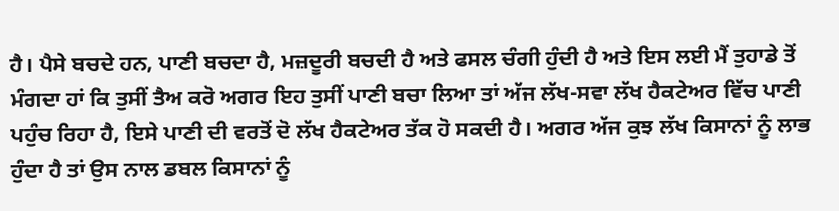ਹੈ। ਪੈਸੇ ਬਚਦੇ ਹਨ, ਪਾਣੀ ਬਚਦਾ ਹੈ, ਮਜ਼ਦੂਰੀ ਬਚਦੀ ਹੈ ਅਤੇ ਫਸਲ ਚੰਗੀ ਹੁੰਦੀ ਹੈ ਅਤੇ ਇਸ ਲਈ ਮੈਂ ਤੁਹਾਡੇ ਤੋਂ ਮੰਗਦਾ ਹਾਂ ਕਿ ਤੁਸੀਂ ਤੈਅ ਕਰੋ ਅਗਰ ਇਹ ਤੁਸੀਂ ਪਾਣੀ ਬਚਾ ਲਿਆ ਤਾਂ ਅੱਜ ਲੱਖ-ਸਵਾ ਲੱਖ ਹੈਕਟੇਅਰ ਵਿੱਚ ਪਾਣੀ ਪਹੁੰਚ ਰਿਹਾ ਹੈ, ਇਸੇ ਪਾਣੀ ਦੀ ਵਰਤੋਂ ਦੋ ਲੱਖ ਹੈਕਟੇਅਰ ਤੱਕ ਹੋ ਸਕਦੀ ਹੈ। ਅਗਰ ਅੱਜ ਕੁਝ ਲੱਖ ਕਿਸਾਨਾਂ ਨੂੰ ਲਾਭ ਹੁੰਦਾ ਹੈ ਤਾਂ ਉਸ ਨਾਲ ਡਬਲ ਕਿਸਾਨਾਂ ਨੂੰ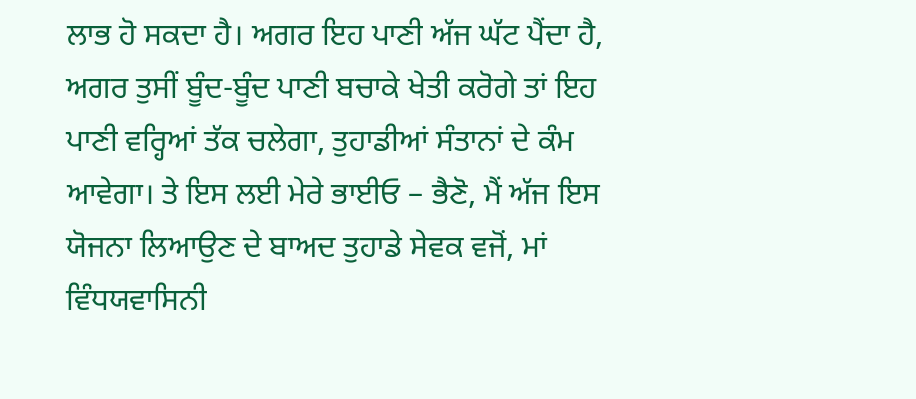ਲਾਭ ਹੋ ਸਕਦਾ ਹੈ। ਅਗਰ ਇਹ ਪਾਣੀ ਅੱਜ ਘੱਟ ਪੈਂਦਾ ਹੈ, ਅਗਰ ਤੁਸੀਂ ਬੂੰਦ-ਬੂੰਦ ਪਾਣੀ ਬਚਾਕੇ ਖੇਤੀ ਕਰੋਗੇ ਤਾਂ ਇਹ ਪਾਣੀ ਵਰ੍ਹਿਆਂ ਤੱਕ ਚਲੇਗਾ, ਤੁਹਾਡੀਆਂ ਸੰਤਾਨਾਂ ਦੇ ਕੰਮ ਆਵੇਗਾ। ਤੇ ਇਸ ਲਈ ਮੇਰੇ ਭਾਈਓ – ਭੈਣੋ, ਮੈਂ ਅੱਜ ਇਸ ਯੋਜਨਾ ਲਿਆਉਣ ਦੇ ਬਾਅਦ ਤੁਹਾਡੇ ਸੇਵਕ ਵਜੋਂ, ਮਾਂ ਵਿੰਧਯਵਾਸਿਨੀ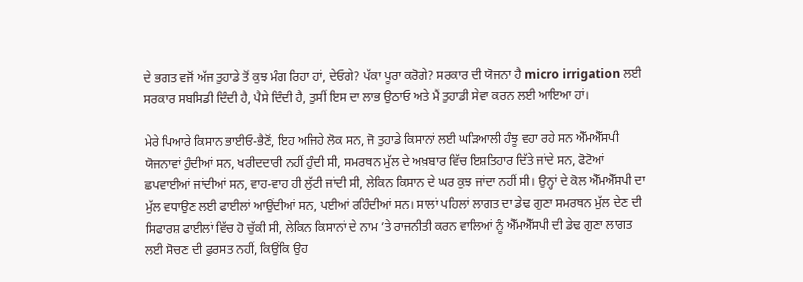ਦੇ ਭਗਤ ਵਜੋਂ ਅੱਜ ਤੁਹਾਡੇ ਤੋਂ ਕੁਝ ਮੰਗ ਰਿਹਾ ਹਾਂ, ਦੇਓਗੇ? ਪੱਕਾ ਪੂਰਾ ਕਰੋਗੇ? ਸਰਕਾਰ ਦੀ ਯੋਜਨਾ ਹੈ micro irrigation ਲਈ ਸਰਕਾਰ ਸਬਸਿਡੀ ਦਿੰਦੀ ਹੈ, ਪੈਸੇ ਦਿੰਦੀ ਹੈ, ਤੁਸੀਂ ਇਸ ਦਾ ਲਾਭ ਉਠਾਓ ਅਤੇ ਮੈਂ ਤੁਹਾਡੀ ਸੇਵਾ ਕਰਨ ਲਈ ਆਇਆ ਹਾਂ।

ਮੇਰੇ ਪਿਆਰੇ ਕਿਸਾਨ ਭਾਈਓ-ਭੈਣੋਂ, ਇਹ ਅਜਿਹੇ ਲੋਕ ਸਨ, ਜੋ ਤੁਹਾਡੇ ਕਿਸਾਨਾਂ ਲਈ ਘੜਿਆਲੀ ਹੰਝੂ ਵਹਾ ਰਹੇ ਸਨ ਐੱਮਐੱਸਪੀ ਯੋਜਨਾਵਾਂ ਹੁੰਦੀਆਂ ਸਨ, ਖਰੀਦਦਾਰੀ ਨਹੀਂ ਹੁੰਦੀ ਸੀ, ਸਮਰਥਨ ਮੁੱਲ ਦੇ ਅਖ਼ਬਾਰ ਵਿੱਚ ਇਸ਼ਤਿਹਾਰ ਦਿੱਤੇ ਜਾਂਦੇ ਸਨ, ਫੋਟੋਆਂ ਛਪਵਾਈਆਂ ਜਾਂਦੀਆਂ ਸਨ, ਵਾਹ-ਵਾਹ ਹੀ ਲੁੱਟੀ ਜਾਂਦੀ ਸੀ, ਲੇਕਿਨ ਕਿਸਾਨ ਦੇ ਘਰ ਕੁਝ ਜਾਂਦਾ ਨਹੀਂ ਸੀ। ਉਨ੍ਹਾਂ ਦੇ ਕੋਲ ਐੱਮਐੱਸਪੀ ਦਾ ਮੁੱਲ ਵਧਾਉਣ ਲਈ ਫਾਈਲਾਂ ਆਉਂਦੀਆਂ ਸਨ, ਪਈਆਂ ਰਹਿੰਦੀਆਂ ਸਨ। ਸਾਲਾਂ ਪਹਿਲਾਂ ਲਾਗਤ ਦਾ ਡੇਢ ਗੁਣਾ ਸਮਰਥਨ ਮੁੱਲ ਦੇਣ ਦੀ ਸਿਫਾਰਸ਼ ਫਾਈਲਾਂ ਵਿੱਚ ਹੋ ਚੁੱਕੀ ਸੀ, ਲੇਕਿਨ ਕਿਸਾਨਾਂ ਦੇ ਨਾਮ ’ਤੇ ਰਾਜਨੀਤੀ ਕਰਨ ਵਾਲਿਆਂ ਨੂੰ ਐੱਮਐੱਸਪੀ ਦੀ ਡੇਢ ਗੁਣਾ ਲਾਗਤ ਲਈ ਸੋਚਣ ਦੀ ਫੁਰਸਤ ਨਹੀਂ, ਕਿਉਂਕਿ ਉਹ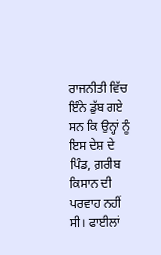ਰਾਜਨੀਤੀ ਵਿੱਚ ਇੰਨੇ ਡੁੱਬ ਗਏ ਸਨ ਕਿ ਉਨ੍ਹਾਂ ਨੂੰ ਇਸ ਦੇਸ਼ ਦੇ ਪਿੰਡ, ਗ਼ਰੀਬ ਕਿਸਾਨ ਦੀ ਪਰਵਾਹ ਨਹੀਂ ਸੀ। ਫਾਈਲਾਂ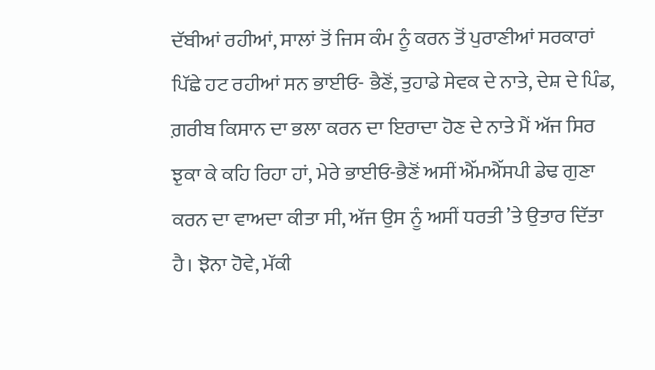ਦੱਬੀਆਂ ਰਹੀਆਂ, ਸਾਲਾਂ ਤੋਂ ਜਿਸ ਕੰਮ ਨੂੰ ਕਰਨ ਤੋਂ ਪੁਰਾਣੀਆਂ ਸਰਕਾਰਾਂ ਪਿੱਛੇ ਹਟ ਰਹੀਆਂ ਸਨ ਭਾਈਓ- ਭੈਣੋਂ, ਤੁਹਾਡੇ ਸੇਵਕ ਦੇ ਨਾਤੇ, ਦੇਸ਼ ਦੇ ਪਿੰਡ, ਗ਼ਰੀਬ ਕਿਸਾਨ ਦਾ ਭਲਾ ਕਰਨ ਦਾ ਇਰਾਦਾ ਹੋਣ ਦੇ ਨਾਤੇ ਮੈਂ ਅੱਜ ਸਿਰ ਝੁਕਾ ਕੇ ਕਹਿ ਰਿਹਾ ਹਾਂ, ਮੇਰੇ ਭਾਈਓ-ਭੈਣੋਂ ਅਸੀਂ ਐੱਮਐੱਸਪੀ ਡੇਢ ਗੁਣਾ ਕਰਨ ਦਾ ਵਾਅਦਾ ਕੀਤਾ ਸੀ, ਅੱਜ ਉਸ ਨੂੰ ਅਸੀਂ ਧਰਤੀ ’ਤੇ ਉਤਾਰ ਦਿੱਤਾ ਹੈ। ਝੋਨਾ ਹੋਵੇ, ਮੱਕੀ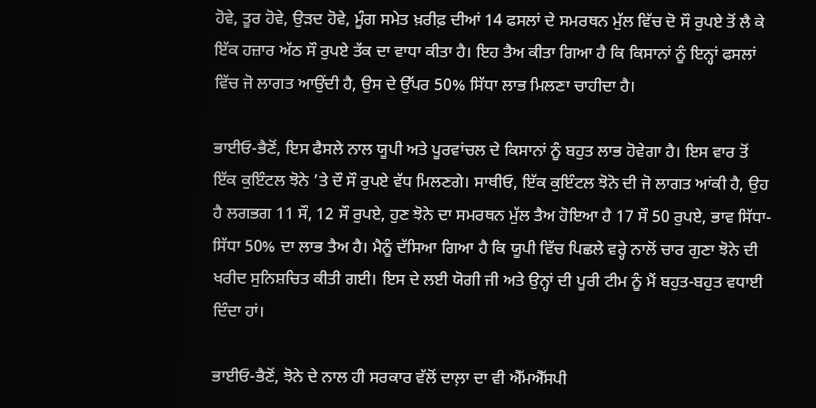ਹੋਵੇ, ਤੂਰ ਹੋਵੇ, ਉੜਦ ਹੋਵੇ, ਮੂੰਗ ਸਮੇਤ ਖ਼ਰੀਫ਼ ਦੀਆਂ 14 ਫਸਲਾਂ ਦੇ ਸਮਰਥਨ ਮੁੱਲ ਵਿੱਚ ਦੋ ਸੌ ਰੁਪਏ ਤੋਂ ਲੈ ਕੇ ਇੱਕ ਹਜ਼ਾਰ ਅੱਠ ਸੌ ਰੁਪਏ ਤੱਕ ਦਾ ਵਾਧਾ ਕੀਤਾ ਹੈ। ਇਹ ਤੈਅ ਕੀਤਾ ਗਿਆ ਹੈ ਕਿ ਕਿਸਾਨਾਂ ਨੂੰ ਇਨ੍ਹਾਂ ਫਸਲਾਂ ਵਿੱਚ ਜੋ ਲਾਗਤ ਆਉਂਦੀ ਹੈ, ਉਸ ਦੇ ਉੱਪਰ 50% ਸਿੱਧਾ ਲਾਭ ਮਿਲਣਾ ਚਾਹੀਦਾ ਹੈ।

ਭਾਈਓ-ਭੈਣੋਂ, ਇਸ ਫੈਸਲੇ ਨਾਲ ਯੂਪੀ ਅਤੇ ਪੂਰਵਾਂਚਲ ਦੇ ਕਿਸਾਨਾਂ ਨੂੰ ਬਹੁਤ ਲਾਭ ਹੋਵੇਗਾ ਹੈ। ਇਸ ਵਾਰ ਤੋਂ ਇੱਕ ਕੁਇੰਟਲ ਝੋਨੇ ’ਤੇ ਦੌ ਸੌ ਰੁਪਏ ਵੱਧ ਮਿਲਣਗੇ। ਸਾਥੀਓ, ਇੱਕ ਕੁਇੰਟਲ ਝੋਨੋ ਦੀ ਜੋ ਲਾਗਤ ਆਂਕੀ ਹੈ, ਉਹ ਹੈ ਲਗਭਗ 11 ਸੌ, 12 ਸੌ ਰੁਪਏ, ਹੁਣ ਝੋਨੇ ਦਾ ਸਮਰਥਨ ਮੁੱਲ ਤੈਅ ਹੋਇਆ ਹੈ 17 ਸੌ 50 ਰੁਪਏ, ਭਾਵ ਸਿੱਧਾ-ਸਿੱਧਾ 50% ਦਾ ਲਾਭ ਤੈਅ ਹੈ। ਮੈਨੂੰ ਦੱਸਿਆ ਗਿਆ ਹੈ ਕਿ ਯੂਪੀ ਵਿੱਚ ਪਿਛਲੇ ਵਰ੍ਹੇ ਨਾਲੋਂ ਚਾਰ ਗੁਣਾ ਝੋਨੇ ਦੀ ਖਰੀਦ ਸੁਨਿਸ਼ਚਿਤ ਕੀਤੀ ਗਈ। ਇਸ ਦੇ ਲਈ ਯੋਗੀ ਜੀ ਅਤੇ ਉਨ੍ਹਾਂ ਦੀ ਪੂਰੀ ਟੀਮ ਨੂੰ ਮੈਂ ਬਹੁਤ-ਬਹੁਤ ਵਧਾਈ ਦਿੰਦਾ ਹਾਂ।

ਭਾਈਓ-ਭੈਣੋਂ, ਝੋਨੇ ਦੇ ਨਾਲ ਹੀ ਸਰਕਾਰ ਵੱਲੋਂ ਦਾਲ਼ਾ ਦਾ ਵੀ ਐੱਮਐੱਸਪੀ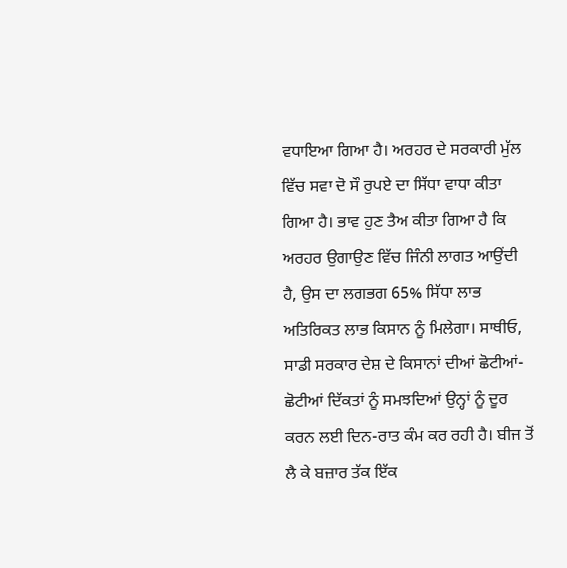ਵਧਾਇਆ ਗਿਆ ਹੈ। ਅਰਹਰ ਦੇ ਸਰਕਾਰੀ ਮੁੱਲ ਵਿੱਚ ਸਵਾ ਦੋ ਸੌ ਰੁਪਏ ਦਾ ਸਿੱਧਾ ਵਾਧਾ ਕੀਤਾ ਗਿਆ ਹੈ। ਭਾਵ ਹੁਣ ਤੈਅ ਕੀਤਾ ਗਿਆ ਹੈ ਕਿ ਅਰਹਰ ਉਗਾਉਣ ਵਿੱਚ ਜਿੰਨੀ ਲਾਗਤ ਆਉਂਦੀ ਹੈ, ਉਸ ਦਾ ਲਗਭਗ 65% ਸਿੱਧਾ ਲਾਭ ਅਤਿਰਿਕਤ ਲਾਭ ਕਿਸਾਨ ਨੂੰ ਮਿਲੇਗਾ। ਸਾਥੀਓ, ਸਾਡੀ ਸਰਕਾਰ ਦੇਸ਼ ਦੇ ਕਿਸਾਨਾਂ ਦੀਆਂ ਛੋਟੀਆਂ-ਛੋਟੀਆਂ ਦਿੱਕਤਾਂ ਨੂੰ ਸਮਝਦਿਆਂ ਉਨ੍ਹਾਂ ਨੂੰ ਦੂਰ ਕਰਨ ਲਈ ਦਿਨ-ਰਾਤ ਕੰਮ ਕਰ ਰਹੀ ਹੈ। ਬੀਜ ਤੋਂ ਲੈ ਕੇ ਬਜ਼ਾਰ ਤੱਕ ਇੱਕ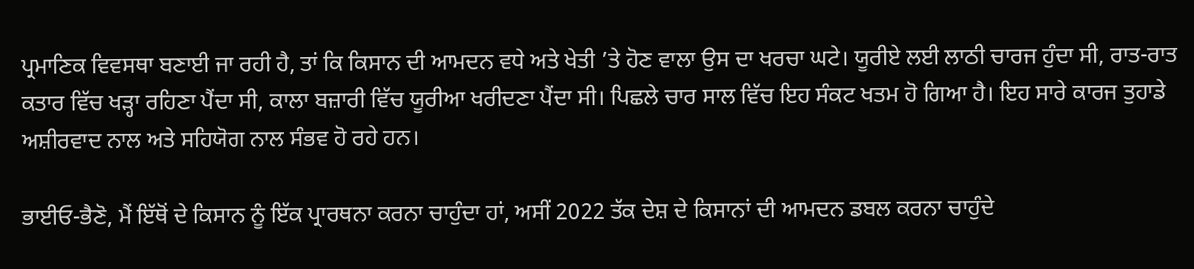ਪ੍ਰਮਾਣਿਕ ਵਿਵਸਥਾ ਬਣਾਈ ਜਾ ਰਹੀ ਹੈ, ਤਾਂ ਕਿ ਕਿਸਾਨ ਦੀ ਆਮਦਨ ਵਧੇ ਅਤੇ ਖੇਤੀ ’ਤੇ ਹੋਣ ਵਾਲਾ ਉਸ ਦਾ ਖਰਚਾ ਘਟੇ। ਯੂਰੀਏ ਲਈ ਲਾਠੀ ਚਾਰਜ ਹੁੰਦਾ ਸੀ, ਰਾਤ-ਰਾਤ ਕਤਾਰ ਵਿੱਚ ਖੜ੍ਹਾ ਰਹਿਣਾ ਪੈਂਦਾ ਸੀ, ਕਾਲਾ ਬਜ਼ਾਰੀ ਵਿੱਚ ਯੂਰੀਆ ਖਰੀਦਣਾ ਪੈਂਦਾ ਸੀ। ਪਿਛਲੇ ਚਾਰ ਸਾਲ ਵਿੱਚ ਇਹ ਸੰਕਟ ਖਤਮ ਹੋ ਗਿਆ ਹੈ। ਇਹ ਸਾਰੇ ਕਾਰਜ ਤੁਹਾਡੇ ਅਸ਼ੀਰਵਾਦ ਨਾਲ ਅਤੇ ਸਹਿਯੋਗ ਨਾਲ ਸੰਭਵ ਹੋ ਰਹੇ ਹਨ।

ਭਾਈਓ-ਭੈਣੋ, ਮੈਂ ਇੱਥੋਂ ਦੇ ਕਿਸਾਨ ਨੂੰ ਇੱਕ ਪ੍ਰਾਰਥਨਾ ਕਰਨਾ ਚਾਹੁੰਦਾ ਹਾਂ, ਅਸੀਂ 2022 ਤੱਕ ਦੇਸ਼ ਦੇ ਕਿਸਾਨਾਂ ਦੀ ਆਮਦਨ ਡਬਲ ਕਰਨਾ ਚਾਹੁੰਦੇ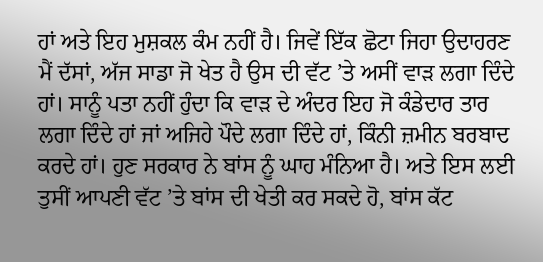ਹਾਂ ਅਤੇ ਇਹ ਮੁਸ਼ਕਲ ਕੰਮ ਨਹੀਂ ਹੈ। ਜਿਵੇਂ ਇੱਕ ਛੋਟਾ ਜਿਹਾ ਉਦਾਹਰਣ ਮੈਂ ਦੱਸਾਂ, ਅੱਜ ਸਾਡਾ ਜੋ ਖੇਤ ਹੈ ਉਸ ਦੀ ਵੱਟ ’ਤੇ ਅਸੀਂ ਵਾੜ ਲਗਾ ਦਿੰਦੇ ਹਾਂ। ਸਾਨੂੰ ਪਤਾ ਨਹੀਂ ਹੁੰਦਾ ਕਿ ਵਾੜ ਦੇ ਅੰਦਰ ਇਹ ਜੋ ਕੰਡੇਦਾਰ ਤਾਰ ਲਗਾ ਦਿੰਦੇ ਹਾਂ ਜਾਂ ਅਜਿਹੇ ਪੌਦੇ ਲਗਾ ਦਿੰਦੇ ਹਾਂ, ਕਿੰਨੀ ਜ਼ਮੀਨ ਬਰਬਾਦ ਕਰਦੇ ਹਾਂ। ਹੁਣ ਸਰਕਾਰ ਨੇ ਬਾਂਸ ਨੂੰ ਘਾਹ ਮੰਨਿਆ ਹੈ। ਅਤੇ ਇਸ ਲਈ ਤੁਸੀਂ ਆਪਣੀ ਵੱਟ ’ਤੇ ਬਾਂਸ ਦੀ ਖੇਤੀ ਕਰ ਸਕਦੇ ਹੋ, ਬਾਂਸ ਕੱਟ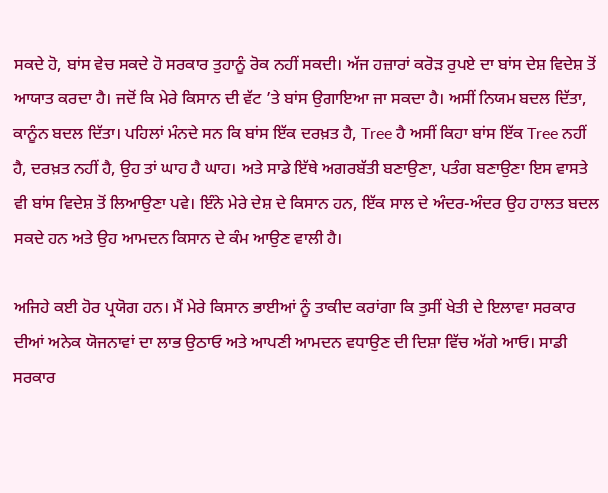ਸਕਦੇ ਹੋ, ਬਾਂਸ ਵੇਚ ਸਕਦੇ ਹੋ ਸਰਕਾਰ ਤੁਹਾਨੂੰ ਰੋਕ ਨਹੀਂ ਸਕਦੀ। ਅੱਜ ਹਜ਼ਾਰਾਂ ਕਰੋੜ ਰੁਪਏ ਦਾ ਬਾਂਸ ਦੇਸ਼ ਵਿਦੇਸ਼ ਤੋਂ ਆਯਾਤ ਕਰਦਾ ਹੈ। ਜਦੋਂ ਕਿ ਮੇਰੇ ਕਿਸਾਨ ਦੀ ਵੱਟ ’ਤੇ ਬਾਂਸ ਉਗਾਇਆ ਜਾ ਸਕਦਾ ਹੈ। ਅਸੀਂ ਨਿਯਮ ਬਦਲ ਦਿੱਤਾ, ਕਾਨੂੰਨ ਬਦਲ ਦਿੱਤਾ। ਪਹਿਲਾਂ ਮੰਨਦੇ ਸਨ ਕਿ ਬਾਂਸ ਇੱਕ ਦਰਖ਼ਤ ਹੈ, Tree ਹੈ ਅਸੀਂ ਕਿਹਾ ਬਾਂਸ ਇੱਕ Tree ਨਹੀਂ ਹੈ, ਦਰਖ਼ਤ ਨਹੀਂ ਹੈ, ਉਹ ਤਾਂ ਘਾਹ ਹੈ ਘਾਹ। ਅਤੇ ਸਾਡੇ ਇੱਥੇ ਅਗਰਬੱਤੀ ਬਣਾਉਣਾ, ਪਤੰਗ ਬਣਾਉਣਾ ਇਸ ਵਾਸਤੇ ਵੀ ਬਾਂਸ ਵਿਦੇਸ਼ ਤੋਂ ਲਿਆਉਣਾ ਪਵੇ। ਇੰਨੇ ਮੇਰੇ ਦੇਸ਼ ਦੇ ਕਿਸਾਨ ਹਨ, ਇੱਕ ਸਾਲ ਦੇ ਅੰਦਰ-ਅੰਦਰ ਉਹ ਹਾਲਤ ਬਦਲ ਸਕਦੇ ਹਨ ਅਤੇ ਉਹ ਆਮਦਨ ਕਿਸਾਨ ਦੇ ਕੰਮ ਆਉਣ ਵਾਲੀ ਹੈ।

ਅਜਿਹੇ ਕਈ ਹੋਰ ਪ੍ਰਯੋਗ ਹਨ। ਮੈਂ ਮੇਰੇ ਕਿਸਾਨ ਭਾਈਆਂ ਨੂੰ ਤਾਕੀਦ ਕਰਾਂਗਾ ਕਿ ਤੁਸੀਂ ਖੇਤੀ ਦੇ ਇਲਾਵਾ ਸਰਕਾਰ ਦੀਆਂ ਅਨੇਕ ਯੋਜਨਾਵਾਂ ਦਾ ਲਾਭ ਉਠਾਓ ਅਤੇ ਆਪਣੀ ਆਮਦਨ ਵਧਾਉਣ ਦੀ ਦਿਸ਼ਾ ਵਿੱਚ ਅੱਗੇ ਆਓ। ਸਾਡੀ ਸਰਕਾਰ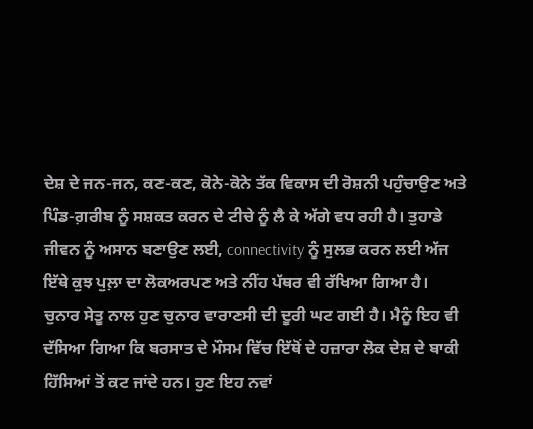ਦੇਸ਼ ਦੇ ਜਨ-ਜਨ, ਕਣ-ਕਣ, ਕੋਨੇ-ਕੋਨੇ ਤੱਕ ਵਿਕਾਸ ਦੀ ਰੋਸ਼ਨੀ ਪਹੁੰਚਾਉਣ ਅਤੇ ਪਿੰਡ-ਗ਼ਰੀਬ ਨੂੰ ਸਸ਼ਕਤ ਕਰਨ ਦੇ ਟੀਚੇ ਨੂੰ ਲੈ ਕੇ ਅੱਗੇ ਵਧ ਰਹੀ ਹੈ। ਤੁਹਾਡੇ ਜੀਵਨ ਨੂੰ ਅਸਾਨ ਬਣਾਉਣ ਲਈ, connectivity ਨੂੰ ਸੁਲਭ ਕਰਨ ਲਈ ਅੱਜ ਇੱਥੇ ਕੁਝ ਪੁਲ਼ਾ ਦਾ ਲੋਕਅਰਪਣ ਅਤੇ ਨੀਂਹ ਪੱਥਰ ਵੀ ਰੱਖਿਆ ਗਿਆ ਹੈ। ਚੁਨਾਰ ਸੇਤੂ ਨਾਲ ਹੁਣ ਚੁਨਾਰ ਵਾਰਾਣਸੀ ਦੀ ਦੂਰੀ ਘਟ ਗਈ ਹੈ। ਮੈਨੂੰ ਇਹ ਵੀ ਦੱਸਿਆ ਗਿਆ ਕਿ ਬਰਸਾਤ ਦੇ ਮੌਸਮ ਵਿੱਚ ਇੱਥੋਂ ਦੇ ਹਜ਼ਾਰਾ ਲੋਕ ਦੇਸ਼ ਦੇ ਬਾਕੀ ਹਿੱਸਿਆਂ ਤੋਂ ਕਟ ਜਾਂਦੇ ਹਨ। ਹੁਣ ਇਹ ਨਵਾਂ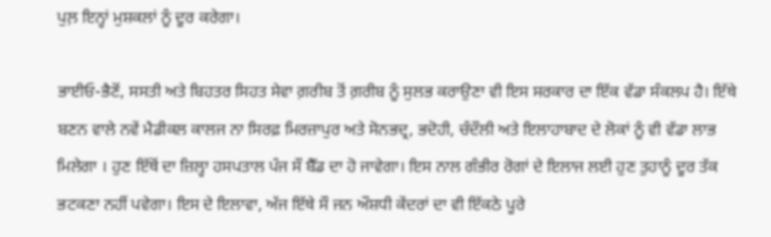ਪੁਲ਼ ਇਨ੍ਹਾਂ ਮੁਸ਼ਕਲਾਂ ਨੂੰ ਦੂਰ ਕਰੇਗਾ।

ਭਾਈਓ-ਭੈਣੋਂ, ਸਸਤੀ ਅਤੇ ਬਿਹਤਰ ਸਿਹਤ ਸੇਵਾ ਗ਼ਰੀਬ ਤੋਂ ਗ਼ਰੀਬ ਨੂੰ ਸੁਲਭ ਕਰਾਉਣਾ ਵੀ ਇਸ ਸਰਕਾਰ ਦਾ ਇੱਕ ਵੱਡਾ ਸੰਕਲਪ ਹੈ। ਇੱਥੇ ਬਣਨ ਵਾਲੇ ਨਵੇਂ ਮੈਡੀਕਲ ਕਾਲਜ ਨਾ ਸਿਰਫ਼ ਮਿਰਜ਼ਾਪੁਰ ਅਤੇ ਸੋਨਭਦ੍ਰ, ਭਦੋਹੀ, ਚੰਦੌਲੀ ਅਤੇ ਇਲਾਹਾਬਾਦ ਦੇ ਲੋਕਾਂ ਨੂੰ ਵੀ ਵੱਡਾ ਲਾਭ ਮਿਲੇਗਾ । ਹੁਣ ਇੱਥੋਂ ਦਾ ਜ਼ਿਲ੍ਹਾ ਹਸਪਤਾਲ ਪੰਜ ਸੌ ਬੈੱਡ ਦਾ ਹੋ ਜਾਵੇਗਾ। ਇਸ ਨਾਲ ਗੰਭੀਰ ਰੋਗਾਂ ਦੇ ਇਲਾਜ ਲਈ ਹੁਣ ਤੁਹਾਨੂੰ ਦੂਰ ਤੱਕ ਭਟਕਣਾ ਨਹੀਂ ਪਵੇਗਾ। ਇਸ ਦੇ ਇਲਾਵਾ, ਅੱਜ ਇੱਥੇ ਸੌ ਜਨ ਔਸ਼ਧੀ ਕੇਂਦਰਾਂ ਦਾ ਵੀ ਇੱਕਠੇ ਪੂਰੇ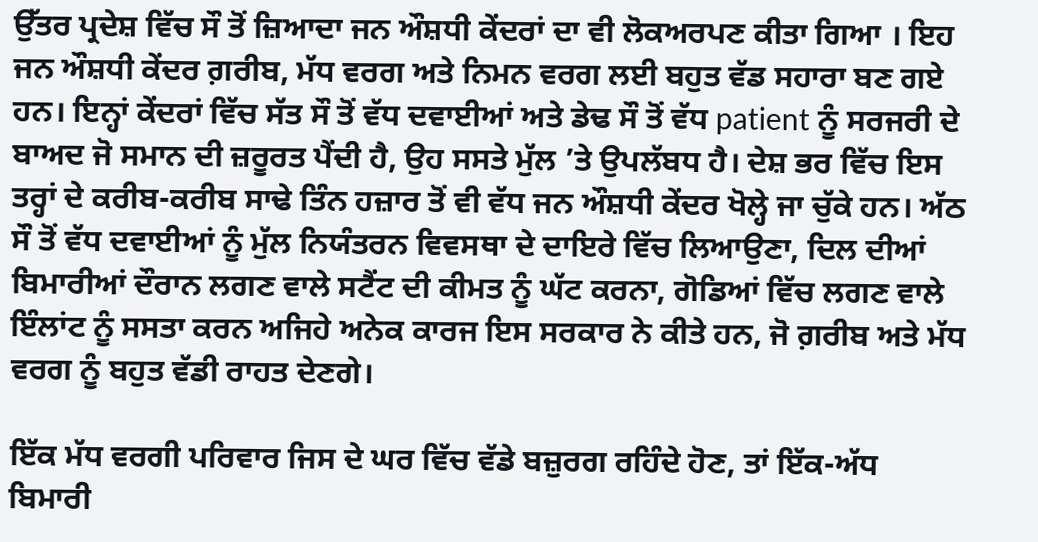ਉੱਤਰ ਪ੍ਰਦੇਸ਼ ਵਿੱਚ ਸੌ ਤੋਂ ਜ਼ਿਆਦਾ ਜਨ ਔਸ਼ਧੀ ਕੇਂਦਰਾਂ ਦਾ ਵੀ ਲੋਕਅਰਪਣ ਕੀਤਾ ਗਿਆ । ਇਹ ਜਨ ਔਸ਼ਧੀ ਕੇਂਦਰ ਗ਼ਰੀਬ, ਮੱਧ ਵਰਗ ਅਤੇ ਨਿਮਨ ਵਰਗ ਲਈ ਬਹੁਤ ਵੱਡ ਸਹਾਰਾ ਬਣ ਗਏ ਹਨ। ਇਨ੍ਹਾਂ ਕੇਂਦਰਾਂ ਵਿੱਚ ਸੱਤ ਸੌ ਤੋਂ ਵੱਧ ਦਵਾਈਆਂ ਅਤੇ ਡੇਢ ਸੌ ਤੋਂ ਵੱਧ patient ਨੂੰ ਸਰਜਰੀ ਦੇ ਬਾਅਦ ਜੋ ਸਮਾਨ ਦੀ ਜ਼ਰੂਰਤ ਪੈਂਦੀ ਹੈ, ਉਹ ਸਸਤੇ ਮੁੱਲ ’ਤੇ ਉਪਲੱਬਧ ਹੈ। ਦੇਸ਼ ਭਰ ਵਿੱਚ ਇਸ ਤਰ੍ਹਾਂ ਦੇ ਕਰੀਬ-ਕਰੀਬ ਸਾਢੇ ਤਿੰਨ ਹਜ਼ਾਰ ਤੋਂ ਵੀ ਵੱਧ ਜਨ ਔਸ਼ਧੀ ਕੇਂਦਰ ਖੋਲ੍ਹੇ ਜਾ ਚੁੱਕੇ ਹਨ। ਅੱਠ ਸੌ ਤੋਂ ਵੱਧ ਦਵਾਈਆਂ ਨੂੰ ਮੁੱਲ ਨਿਯੰਤਰਨ ਵਿਵਸਥਾ ਦੇ ਦਾਇਰੇ ਵਿੱਚ ਲਿਆਉਣਾ, ਦਿਲ ਦੀਆਂ ਬਿਮਾਰੀਆਂ ਦੌਰਾਨ ਲਗਣ ਵਾਲੇ ਸਟੈਂਟ ਦੀ ਕੀਮਤ ਨੂੰ ਘੱਟ ਕਰਨਾ, ਗੋਡਿਆਂ ਵਿੱਚ ਲਗਣ ਵਾਲੇ ਇੰਲਾਂਟ ਨੂੰ ਸਸਤਾ ਕਰਨ ਅਜਿਹੇ ਅਨੇਕ ਕਾਰਜ ਇਸ ਸਰਕਾਰ ਨੇ ਕੀਤੇ ਹਨ, ਜੋ ਗ਼ਰੀਬ ਅਤੇ ਮੱਧ ਵਰਗ ਨੂੰ ਬਹੁਤ ਵੱਡੀ ਰਾਹਤ ਦੇਣਗੇ।

ਇੱਕ ਮੱਧ ਵਰਗੀ ਪਰਿਵਾਰ ਜਿਸ ਦੇ ਘਰ ਵਿੱਚ ਵੱਡੇ ਬਜ਼ੁਰਗ ਰਹਿੰਦੇ ਹੋਣ, ਤਾਂ ਇੱਕ-ਅੱਧ ਬਿਮਾਰੀ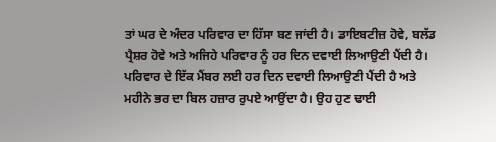ਤਾਂ ਘਰ ਦੇ ਅੰਦਰ ਪਰਿਵਾਰ ਦਾ ਹਿੱਸਾ ਬਣ ਜਾਂਦੀ ਹੈ। ਡਾਇਬਟੀਜ਼ ਹੋਵੇ, ਬਲੱਡ ਪ੍ਰੈਸ਼ਰ ਹੋਵੇ ਅਤੇ ਅਜਿਹੇ ਪਰਿਵਾਰ ਨੂੰ ਹਰ ਦਿਨ ਦਵਾਈ ਲਿਆਉਣੀ ਪੈਂਦੀ ਹੈ। ਪਰਿਵਾਰ ਦੇ ਇੱਕ ਮੈਂਬਰ ਲਈ ਹਰ ਦਿਨ ਦਵਾਈ ਲਿਆਉਣੀ ਪੈਂਦੀ ਹੈ ਅਤੇ ਮਹੀਨੇ ਭਰ ਦਾ ਬਿਲ ਹਜ਼ਾਰ ਰੁਪਏ ਆਉਂਦਾ ਹੈ। ਉਹ ਹੁਣ ਢਾਈ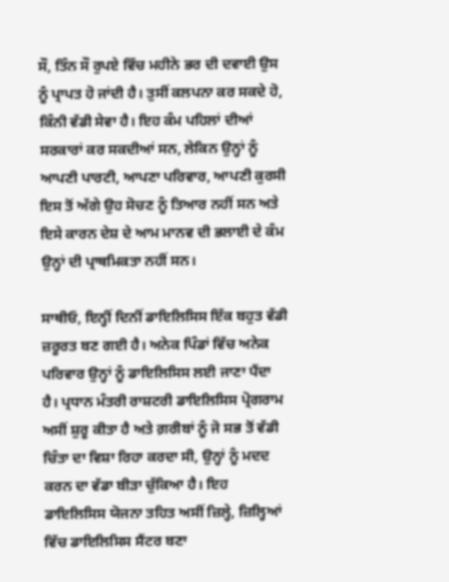ਸੌ, ਤਿੰਨ ਸੌ ਰੁਪਏ ਵਿੱਚ ਮਹੀਨੇ ਭਰ ਦੀ ਦਵਾਈ ਉਸ ਨੂੰ ਪ੍ਰਾਪਤ ਹੋ ਜਾਂਦੀ ਹੈ। ਤੁਸੀਂ ਕਲਪਨਾ ਕਰ ਸਕਦੇ ਹੋ, ਕਿੰਨੀ ਵੱਡੀ ਸੇਵਾ ਹੈ। ਇਹ ਕੰਮ ਪਹਿਲਾਂ ਦੀਆਂ ਸਰਕਾਰਾਂ ਕਰ ਸਕਦੀਆਂ ਸਨ, ਲੇਕਿਨ ਉਨ੍ਹਾਂ ਨੂੰ ਆਪਣੀ ਪਾਰਟੀ, ਆਪਣਾ ਪਰਿਵਾਰ, ਆਪਣੀ ਕੁਰਸੀ ਇਸ ਤੋਂ ਅੱਗੇ ਉਹ ਸੋਚਣ ਨੂੰ ਤਿਆਰ ਨਹੀਂ ਸਨ ਅਤੇ ਇਸੇ ਕਾਰਨ ਦੇਸ਼ ਦੇ ਆਮ ਮਾਨਵ ਦੀ ਭਲਾਈ ਦੇ ਕੰਮ ਉਨ੍ਹਾਂ ਦੀ ਪ੍ਰਾਥਮਿਕਤਾ ਨਹੀਂ ਸਨ।

ਸਾਥੀਓ, ਇਨ੍ਹੀਂ ਦਿਨੀਂ ਡਾਇਲਿਸਿਸ ਇੱਕ ਬਹੁਤ ਵੱਡੀ ਜ਼ਰੂਰਤ ਬਣ ਗਈ ਹੈ। ਅਨੇਕ ਪਿੰਡਾਂ ਵਿੱਚ ਅਨੇਕ ਪਰਿਵਾਰ ਉਨ੍ਹਾਂ ਨੂੰ ਡਾਇਲਿਸਿਸ ਲਈ ਜਾਣਾ ਪੈਂਦਾ ਹੈ। ਪ੍ਰਧਾਨ ਮੰਤਰੀ ਰਾਸ਼ਟਰੀ ਡਾਇਲਿਸਿਸ ਪ੍ਰੋਗਰਾਮ ਅਸੀਂ ਸ਼ੁਰੂ ਕੀਤਾ ਹੈ ਅਤੇ ਗ਼ਰੀਬਾਂ ਨੂੰ ਜੋ ਸਭ ਤੋਂ ਵੱਡੀ ਚਿੰਤਾ ਦਾ ਵਿਸ਼ਾ ਰਿਹਾ ਕਰਦਾ ਸੀ, ਉਨ੍ਹਾਂ ਨੂੰ ਮਦਦ ਕਰਨ ਦਾ ਵੱਡਾ ਬੀੜਾ ਚੁੱਕਿਆ ਹੈ। ਇਹ ਡਾਇਲਿਸਿਸ ਯੋਜਨਾ ਤਹਿਤ ਅਸੀਂ ਜ਼ਿਲ੍ਹੇ, ਜ਼ਿਲ੍ਹਿਆਂ ਵਿੱਚ ਡਾਇਲਿਸਿਸ ਸੈਂਟਰ ਬਣਾ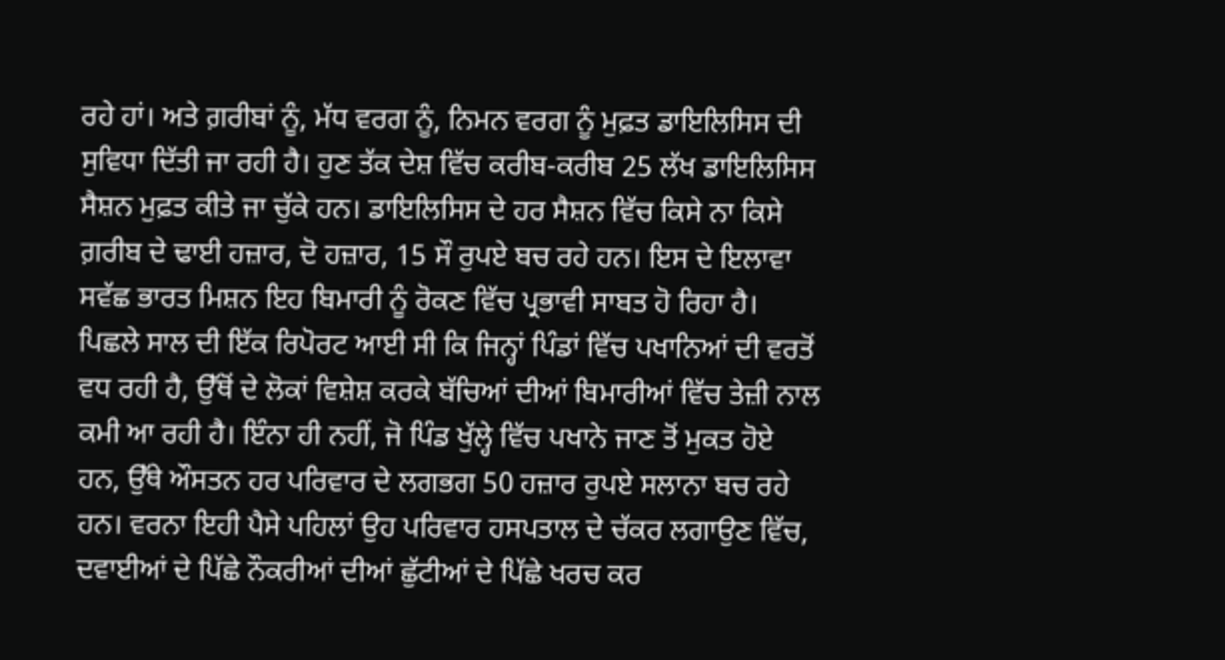ਰਹੇ ਹਾਂ। ਅਤੇ ਗ਼ਰੀਬਾਂ ਨੂੰ, ਮੱਧ ਵਰਗ ਨੂੰ, ਨਿਮਨ ਵਰਗ ਨੂੰ ਮੁਫ਼ਤ ਡਾਇਲਿਸਿਸ ਦੀ ਸੁਵਿਧਾ ਦਿੱਤੀ ਜਾ ਰਹੀ ਹੈ। ਹੁਣ ਤੱਕ ਦੇਸ਼ ਵਿੱਚ ਕਰੀਬ-ਕਰੀਬ 25 ਲੱਖ ਡਾਇਲਿਸਿਸ ਸੈਸ਼ਨ ਮੁਫ਼ਤ ਕੀਤੇ ਜਾ ਚੁੱਕੇ ਹਨ। ਡਾਇਲਿਸਿਸ ਦੇ ਹਰ ਸੈਸ਼ਨ ਵਿੱਚ ਕਿਸੇ ਨਾ ਕਿਸੇ ਗ਼ਰੀਬ ਦੇ ਢਾਈ ਹਜ਼ਾਰ, ਦੋ ਹਜ਼ਾਰ, 15 ਸੌ ਰੁਪਏ ਬਚ ਰਹੇ ਹਨ। ਇਸ ਦੇ ਇਲਾਵਾ ਸਵੱਛ ਭਾਰਤ ਮਿਸ਼ਨ ਇਹ ਬਿਮਾਰੀ ਨੂੰ ਰੋਕਣ ਵਿੱਚ ਪ੍ਰਭਾਵੀ ਸਾਬਤ ਹੋ ਰਿਹਾ ਹੈ। ਪਿਛਲੇ ਸਾਲ ਦੀ ਇੱਕ ਰਿਪੋਰਟ ਆਈ ਸੀ ਕਿ ਜਿਨ੍ਹਾਂ ਪਿੰਡਾਂ ਵਿੱਚ ਪਖਾਨਿਆਂ ਦੀ ਵਰਤੋਂ ਵਧ ਰਹੀ ਹੈ, ਉੱਥੋਂ ਦੇ ਲੋਕਾਂ ਵਿਸ਼ੇਸ਼ ਕਰਕੇ ਬੱਚਿਆਂ ਦੀਆਂ ਬਿਮਾਰੀਆਂ ਵਿੱਚ ਤੇਜ਼ੀ ਨਾਲ ਕਮੀ ਆ ਰਹੀ ਹੈ। ਇੰਨਾ ਹੀ ਨਹੀਂ, ਜੋ ਪਿੰਡ ਖੁੱਲ੍ਹੇ ਵਿੱਚ ਪਖਾਨੇ ਜਾਣ ਤੋਂ ਮੁਕਤ ਹੋਏ ਹਨ, ਉੱਥੇ ਔਸਤਨ ਹਰ ਪਰਿਵਾਰ ਦੇ ਲਗਭਗ 50 ਹਜ਼ਾਰ ਰੁਪਏ ਸਲਾਨਾ ਬਚ ਰਹੇ ਹਨ। ਵਰਨਾ ਇਹੀ ਪੈਸੇ ਪਹਿਲਾਂ ਉਹ ਪਰਿਵਾਰ ਹਸਪਤਾਲ ਦੇ ਚੱਕਰ ਲਗਾਉਣ ਵਿੱਚ, ਦਵਾਈਆਂ ਦੇ ਪਿੱਛੇ ਨੌਕਰੀਆਂ ਦੀਆਂ ਛੁੱਟੀਆਂ ਦੇ ਪਿੱਛੇ ਖਰਚ ਕਰ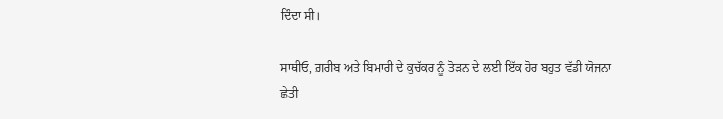ਦਿੰਦਾ ਸੀ।

ਸਾਥੀਓ, ਗ਼ਰੀਬ ਅਤੇ ਬਿਮਾਰੀ ਦੇ ਕੁਚੱਕਰ ਨੂੰ ਤੋੜਨ ਦੇ ਲਈ ਇੱਕ ਹੋਰ ਬਹੁਤ ਵੱਡੀ ਯੋਜਨਾ ਛੇਤੀ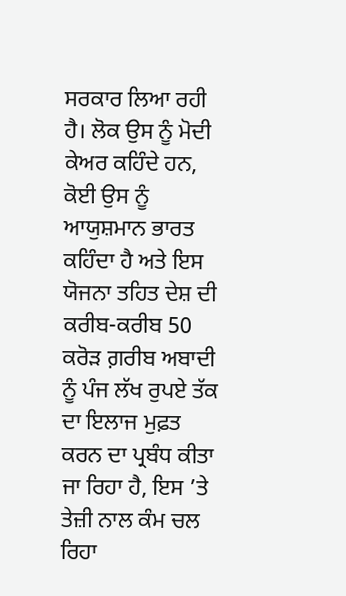ਸਰਕਾਰ ਲਿਆ ਰਹੀ ਹੈ। ਲੋਕ ਉਸ ਨੂੰ ਮੋਦੀ ਕੇਅਰ ਕਹਿੰਦੇ ਹਨ, ਕੋਈ ਉਸ ਨੂੰ ਆਯੁਸ਼ਮਾਨ ਭਾਰਤ ਕਹਿੰਦਾ ਹੈ ਅਤੇ ਇਸ ਯੋਜਨਾ ਤਹਿਤ ਦੇਸ਼ ਦੀ ਕਰੀਬ-ਕਰੀਬ 50 ਕਰੋੜ ਗ਼ਰੀਬ ਅਬਾਦੀ ਨੂੰ ਪੰਜ ਲੱਖ ਰੁਪਏ ਤੱਕ ਦਾ ਇਲਾਜ ਮੁਫ਼ਤ ਕਰਨ ਦਾ ਪ੍ਰਬੰਧ ਕੀਤਾ ਜਾ ਰਿਹਾ ਹੈ, ਇਸ ’ਤੇ ਤੇਜ਼ੀ ਨਾਲ ਕੰਮ ਚਲ ਰਿਹਾ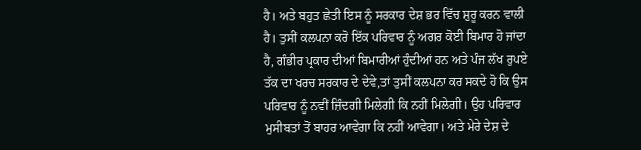ਹੈ। ਅਤੇ ਬਹੁਤ ਛੇਤੀ ਇਸ ਨੂੰ ਸਰਕਾਰ ਦੇਸ਼ ਭਰ ਵਿੱਚ ਸ਼ੁਰੂ ਕਰਨ ਵਾਲੀ ਹੈ। ਤੁਸੀਂ ਕਲਪਨਾ ਕਰੋ ਇੱਕ ਪਰਿਵਾਰ ਨੂੰ ਅਗਰ ਕੋਈ ਬਿਮਾਰ ਹੋ ਜਾਂਦਾ ਹੈ, ਗੰਭੀਰ ਪ੍ਰਕਾਰ ਦੀਆਂ ਬਿਮਾਰੀਆਂ ਹੁੰਦੀਆਂ ਹਨ ਅਤੇ ਪੰਜ ਲੱਖ ਰੁਪਏ ਤੱਕ ਦਾ ਖਰਚ ਸਰਕਾਰ ਦੇ ਦੇਵੇ,ਤਾਂ ਤੁਸੀਂ ਕਲਪਨਾ ਕਰ ਸਕਦੇ ਹੋ ਕਿ ਉਸ ਪਰਿਵਾਰ ਨੂੰ ਨਵੀਂ ਜ਼ਿੰਦਗੀ ਮਿਲੇਗੀ ਕਿ ਨਹੀਂ ਮਿਲੇਗੀ। ਉਹ ਪਰਿਵਾਰ ਮੁਸੀਬਤਾਂ ਤੋਂ ਬਾਹਰ ਆਵੇਗਾ ਕਿ ਨਹੀਂ ਆਵੇਗਾ। ਅਤੇ ਮੇਰੇ ਦੇਸ਼ ਦੇ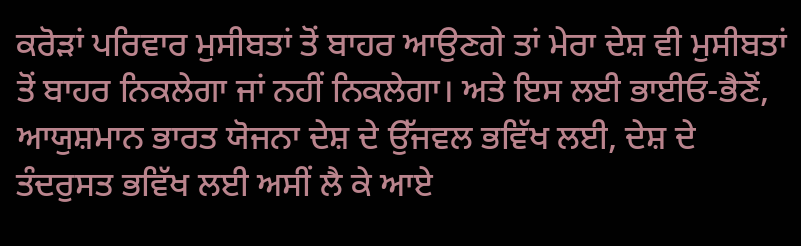ਕਰੋੜਾਂ ਪਰਿਵਾਰ ਮੁਸੀਬਤਾਂ ਤੋਂ ਬਾਹਰ ਆਉਣਗੇ ਤਾਂ ਮੇਰਾ ਦੇਸ਼ ਵੀ ਮੁਸੀਬਤਾਂ ਤੋਂ ਬਾਹਰ ਨਿਕਲੇਗਾ ਜਾਂ ਨਹੀਂ ਨਿਕਲੇਗਾ। ਅਤੇ ਇਸ ਲਈ ਭਾਈਓ-ਭੈਣੋਂ, ਆਯੁਸ਼ਮਾਨ ਭਾਰਤ ਯੋਜਨਾ ਦੇਸ਼ ਦੇ ਉੱਜਵਲ ਭਵਿੱਖ ਲਈ, ਦੇਸ਼ ਦੇ ਤੰਦਰੁਸਤ ਭਵਿੱਖ ਲਈ ਅਸੀਂ ਲੈ ਕੇ ਆਏ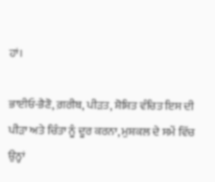ਹਾਂ।

ਭਾਈਓ-ਭੈਣੋ, ਗ਼ਰੀਬ, ਪੀੜਤ, ਸ਼ੋਸ਼ਿਤ ਵੰਚਿਤ ਇਸ ਦੀ ਪੀੜਾ ਅਤੇ ਚਿੰਤਾ ਨੂੰ ਦੂਰ ਕਰਨਾ, ਮੁਸ਼ਕਲ ਦੇ ਸਮੇਂ ਵਿੱਚ ਉਨ੍ਹਾਂ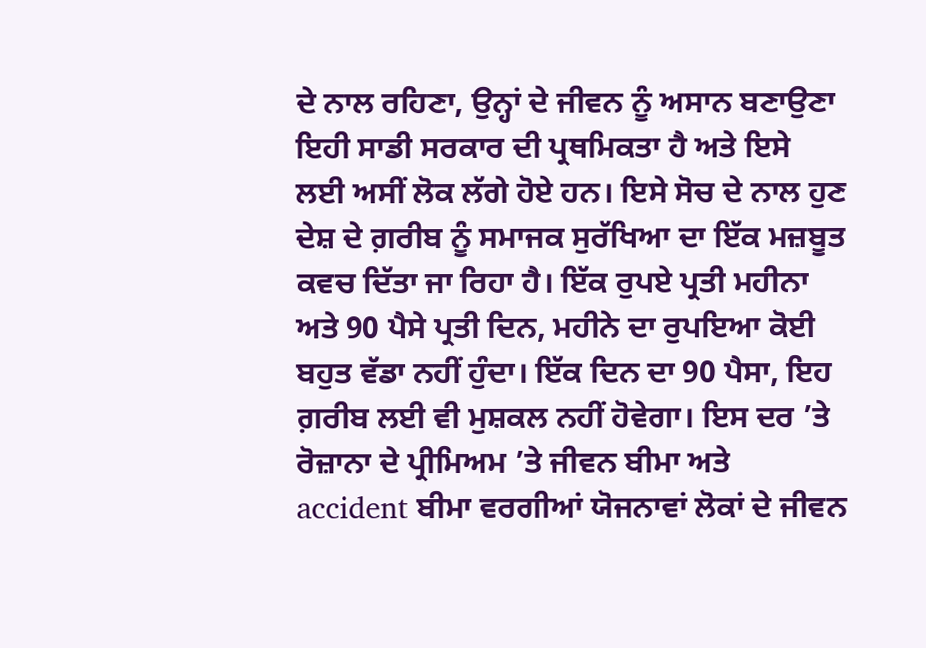ਦੇ ਨਾਲ ਰਹਿਣਾ, ਉਨ੍ਹਾਂ ਦੇ ਜੀਵਨ ਨੂੰ ਅਸਾਨ ਬਣਾਉਣਾ ਇਹੀ ਸਾਡੀ ਸਰਕਾਰ ਦੀ ਪ੍ਰਥਮਿਕਤਾ ਹੈ ਅਤੇ ਇਸੇ ਲਈ ਅਸੀਂ ਲੋਕ ਲੱਗੇ ਹੋਏ ਹਨ। ਇਸੇ ਸੋਚ ਦੇ ਨਾਲ ਹੁਣ ਦੇਸ਼ ਦੇ ਗ਼ਰੀਬ ਨੂੰ ਸਮਾਜਕ ਸੁਰੱਖਿਆ ਦਾ ਇੱਕ ਮਜ਼ਬੂਤ ਕਵਚ ਦਿੱਤਾ ਜਾ ਰਿਹਾ ਹੈ। ਇੱਕ ਰੁਪਏ ਪ੍ਰਤੀ ਮਹੀਨਾ ਅਤੇ 90 ਪੈਸੇ ਪ੍ਰਤੀ ਦਿਨ, ਮਹੀਨੇ ਦਾ ਰੁਪਇਆ ਕੋਈ ਬਹੁਤ ਵੱਡਾ ਨਹੀਂ ਹੁੰਦਾ। ਇੱਕ ਦਿਨ ਦਾ 90 ਪੈਸਾ, ਇਹ ਗ਼ਰੀਬ ਲਈ ਵੀ ਮੁਸ਼ਕਲ ਨਹੀਂ ਹੋਵੇਗਾ। ਇਸ ਦਰ ’ਤੇ ਰੋਜ਼ਾਨਾ ਦੇ ਪ੍ਰੀਮਿਅਮ ’ਤੇ ਜੀਵਨ ਬੀਮਾ ਅਤੇ accident ਬੀਮਾ ਵਰਗੀਆਂ ਯੋਜਨਾਵਾਂ ਲੋਕਾਂ ਦੇ ਜੀਵਨ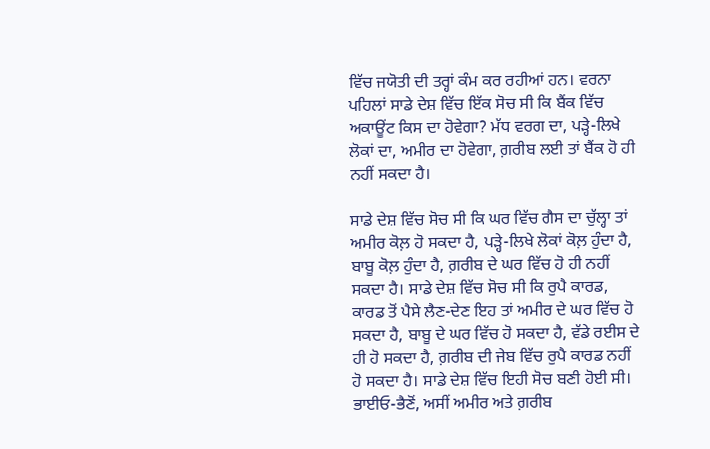ਵਿੱਚ ਜਯੋਤੀ ਦੀ ਤਰ੍ਹਾਂ ਕੰਮ ਕਰ ਰਹੀਆਂ ਹਨ। ਵਰਨਾ ਪਹਿਲਾਂ ਸਾਡੇ ਦੇਸ਼ ਵਿੱਚ ਇੱਕ ਸੋਚ ਸੀ ਕਿ ਬੈਂਕ ਵਿੱਚ ਅਕਾਊਂਟ ਕਿਸ ਦਾ ਹੋਵੇਗਾ? ਮੱਧ ਵਰਗ ਦਾ, ਪੜ੍ਹੇ-ਲਿਖੇ ਲੋਕਾਂ ਦਾ, ਅਮੀਰ ਦਾ ਹੋਵੇਗਾ, ਗ਼ਰੀਬ ਲਈ ਤਾਂ ਬੈਂਕ ਹੋ ਹੀ ਨਹੀਂ ਸਕਦਾ ਹੈ।

ਸਾਡੇ ਦੇਸ਼ ਵਿੱਚ ਸੋਚ ਸੀ ਕਿ ਘਰ ਵਿੱਚ ਗੈਸ ਦਾ ਚੁੱਲ੍ਹਾ ਤਾਂ ਅਮੀਰ ਕੋਲ਼ ਹੋ ਸਕਦਾ ਹੈ, ਪੜ੍ਹੇ-ਲਿਖੇ ਲੋਕਾਂ ਕੋਲ਼ ਹੁੰਦਾ ਹੈ, ਬਾਬੂ ਕੋਲ਼ ਹੁੰਦਾ ਹੈ, ਗ਼ਰੀਬ ਦੇ ਘਰ ਵਿੱਚ ਹੋ ਹੀ ਨਹੀਂ ਸਕਦਾ ਹੈ। ਸਾਡੇ ਦੇਸ਼ ਵਿੱਚ ਸੋਚ ਸੀ ਕਿ ਰੁਪੈ ਕਾਰਡ, ਕਾਰਡ ਤੋਂ ਪੈਸੇ ਲੈਣ-ਦੇਣ ਇਹ ਤਾਂ ਅਮੀਰ ਦੇ ਘਰ ਵਿੱਚ ਹੋ ਸਕਦਾ ਹੈ, ਬਾਬੂ ਦੇ ਘਰ ਵਿੱਚ ਹੋ ਸਕਦਾ ਹੈ, ਵੱਡੇ ਰਈਸ ਦੇ ਹੀ ਹੋ ਸਕਦਾ ਹੈ, ਗ਼ਰੀਬ ਦੀ ਜੇਬ ਵਿੱਚ ਰੁਪੈ ਕਾਰਡ ਨਹੀਂ ਹੋ ਸਕਦਾ ਹੈ। ਸਾਡੇ ਦੇਸ਼ ਵਿੱਚ ਇਹੀ ਸੋਚ ਬਣੀ ਹੋਈ ਸੀ। ਭਾਈਓ-ਭੈਣੋਂ, ਅਸੀਂ ਅਮੀਰ ਅਤੇ ਗ਼ਰੀਬ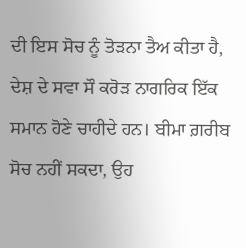ਦੀ ਇਸ ਸੋਚ ਨੂੰ ਤੋੜਨਾ ਤੈਅ ਕੀਤਾ ਹੈ, ਦੇਸ਼ ਦੇ ਸਵਾ ਸੌ ਕਰੋੜ ਨਾਗਰਿਕ ਇੱਕ ਸਮਾਨ ਹੋਣੇ ਚਾਹੀਦੇ ਹਨ। ਬੀਮਾ ਗ਼ਰੀਬ ਸੋਚ ਨਹੀਂ ਸਕਦਾ, ਉਹ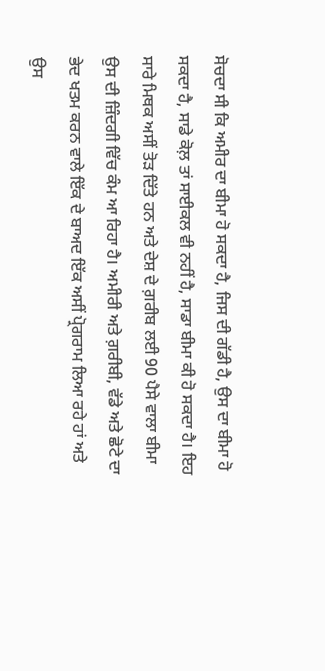ਸੋਚਦਾ ਸੀ ਕਿ ਅਮੀਰ ਦਾ ਬੀਮਾ ਹੋ ਸਕਦਾ ਹੈ, ਜਿਸ ਦੀ ਗੱਡੀ ਹੈ, ਉਸ ਦਾ ਬੀਮਾ ਹੋ ਸਕਦਾ ਹੈ, ਸਾਡੇ ਕੋਲ਼ ਤਾਂ ਸਾਈਕਲ ਵੀ ਨਹੀਂ ਹੈ, ਸਾਡਾ ਬੀਮਾ ਕੀ ਹੋ ਸਕਦਾ ਹੈ। ਇਹ ਸਾਰੇ ਮਿਥਕ ਅਸੀਂ ਤੋੜ ਦਿੱਤੇ ਹਨ ਅਤੇ ਦੇਸ਼ ਦੇ ਗ਼ਰੀਬ ਲਈ 90 ਪੈਸੇ ਵਾਲਾ ਬੀਮਾ ਉਸ ਦੀ ਜ਼ਿੰਦਗੀ ਵਿੱਚ ਕੰਮ ਆ ਰਿਹਾ ਹੈ। ਅਮੀਰੀ ਅਤੇ ਗ਼ਰੀਬੀ, ਵੱਡੇ ਅਤੇ ਛੋਟੇ ਦਾ ਭੇਦ ਖਤਮ ਕਰਨ ਵਾਲੇ ਇੱਕ ਦੇ ਬਾਅਦ ਇੱਕ ਅਸੀਂ ਪ੍ਰੋਗਰਾਮ ਲਿਆ ਰਹੇ ਹਾਂ ਅਤੇ ਉਸ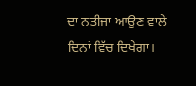ਦਾ ਨਤੀਜਾ ਆਉਣ ਵਾਲੇ ਦਿਨਾਂ ਵਿੱਚ ਦਿਖੇਗਾ।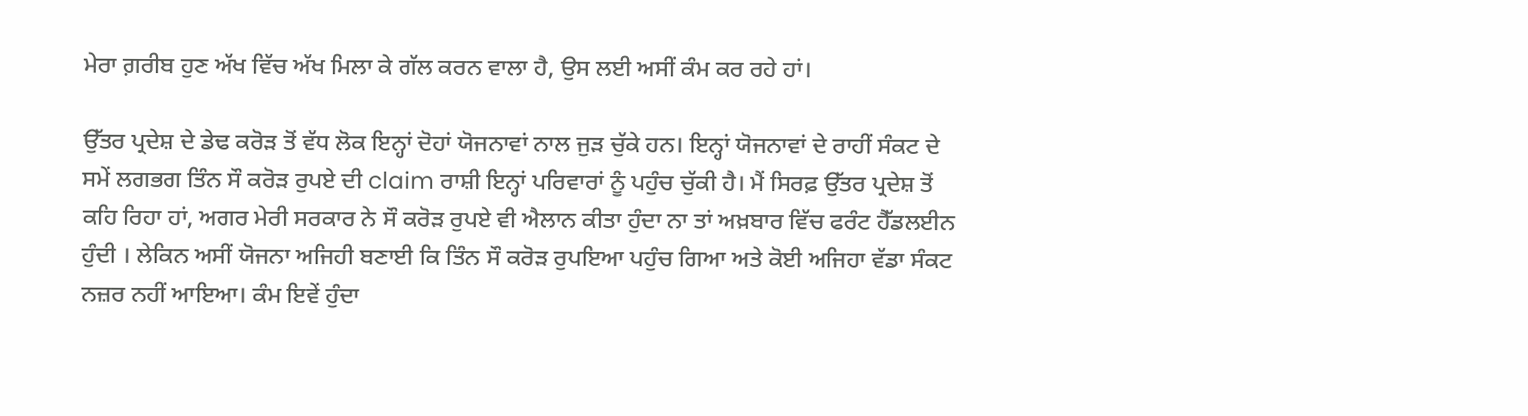ਮੇਰਾ ਗ਼ਰੀਬ ਹੁਣ ਅੱਖ ਵਿੱਚ ਅੱਖ ਮਿਲਾ ਕੇ ਗੱਲ ਕਰਨ ਵਾਲਾ ਹੈ, ਉਸ ਲਈ ਅਸੀਂ ਕੰਮ ਕਰ ਰਹੇ ਹਾਂ।

ਉੱਤਰ ਪ੍ਰਦੇਸ਼ ਦੇ ਡੇਢ ਕਰੋੜ ਤੋਂ ਵੱਧ ਲੋਕ ਇਨ੍ਹਾਂ ਦੋਹਾਂ ਯੋਜਨਾਵਾਂ ਨਾਲ ਜੁੜ ਚੁੱਕੇ ਹਨ। ਇਨ੍ਹਾਂ ਯੋਜਨਾਵਾਂ ਦੇ ਰਾਹੀਂ ਸੰਕਟ ਦੇ ਸਮੇਂ ਲਗਭਗ ਤਿੰਨ ਸੌ ਕਰੋੜ ਰੁਪਏ ਦੀ claim ਰਾਸ਼ੀ ਇਨ੍ਹਾਂ ਪਰਿਵਾਰਾਂ ਨੂੰ ਪਹੁੰਚ ਚੁੱਕੀ ਹੈ। ਮੈਂ ਸਿਰਫ਼ ਉੱਤਰ ਪ੍ਰਦੇਸ਼ ਤੋਂ ਕਹਿ ਰਿਹਾ ਹਾਂ, ਅਗਰ ਮੇਰੀ ਸਰਕਾਰ ਨੇ ਸੌ ਕਰੋੜ ਰੁਪਏ ਵੀ ਐਲਾਨ ਕੀਤਾ ਹੁੰਦਾ ਨਾ ਤਾਂ ਅਖ਼ਬਾਰ ਵਿੱਚ ਫਰੰਟ ਹੈੱਡਲਈਨ ਹੁੰਦੀ । ਲੇਕਿਨ ਅਸੀਂ ਯੋਜਨਾ ਅਜਿਹੀ ਬਣਾਈ ਕਿ ਤਿੰਨ ਸੌ ਕਰੋੜ ਰੁਪਇਆ ਪਹੁੰਚ ਗਿਆ ਅਤੇ ਕੋਈ ਅਜਿਹਾ ਵੱਡਾ ਸੰਕਟ ਨਜ਼ਰ ਨਹੀਂ ਆਇਆ। ਕੰਮ ਇਵੇਂ ਹੁੰਦਾ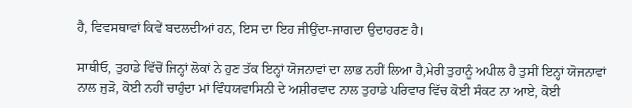ਹੈ, ਵਿਵਸਥਾਵਾਂ ਕਿਵੇਂ ਬਦਲਦੀਆਂ ਹਨ, ਇਸ ਦਾ ਇਹ ਜੀਉਂਦਾ-ਜਾਗਦਾ ਉਦਾਹਰਣ ਹੈ।

ਸਾਥੀਓ, ਤੁਹਾਡੇ ਵਿੱਚੋਂ ਜਿਨ੍ਹਾਂ ਲੋਕਾਂ ਨੇ ਹੁਣ ਤੱਕ ਇਨ੍ਹਾਂ ਯੋਜਨਾਵਾਂ ਦਾ ਲਾਭ ਨਹੀਂ ਲਿਆ ਹੈ,ਮੇਰੀ ਤੁਹਾਨੂੰ ਅਪੀਲ ਹੈ ਤੁਸੀਂ ਇਨ੍ਹਾਂ ਯੋਜਨਾਵਾਂ ਨਾਲ ਜੁੜੋ, ਕੋਈ ਨਹੀਂ ਚਾਹੁੰਦਾ ਮਾਂ ਵਿੰਧਯਵਾਸਿਨੀ ਦੇ ਅਸ਼ੀਰਵਾਦ ਨਾਲ ਤੁਹਾਡੇ ਪਰਿਵਾਰ ਵਿੱਚ ਕੋਈ ਸੰਕਟ ਨਾ ਆਏ, ਕੋਈ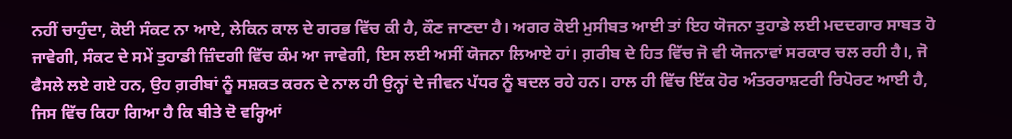ਨਹੀਂ ਚਾਹੁੰਦਾ, ਕੋਈ ਸੰਕਟ ਨਾ ਆਏ, ਲੇਕਿਨ ਕਾਲ ਦੇ ਗਰਭ ਵਿੱਚ ਕੀ ਹੈ, ਕੌਣ ਜਾਣਦਾ ਹੈ। ਅਗਰ ਕੋਈ ਮੁਸੀਬਤ ਆਈ ਤਾਂ ਇਹ ਯੋਜਨਾ ਤੁਹਾਡੇ ਲਈ ਮਦਦਗਾਰ ਸਾਬਤ ਹੋ ਜਾਵੇਗੀ, ਸੰਕਟ ਦੇ ਸਮੇਂ ਤੁਹਾਡੀ ਜ਼ਿੰਦਗੀ ਵਿੱਚ ਕੰਮ ਆ ਜਾਵੇਗੀ, ਇਸ ਲਈ ਅਸੀਂ ਯੋਜਨਾ ਲਿਆਏ ਹਾਂ। ਗ਼ਰੀਬ ਦੇ ਹਿਤ ਵਿੱਚ ਜੋ ਵੀ ਯੋਜਨਾਵਾਂ ਸਰਕਾਰ ਚਲ ਰਹੀ ਹੈ।, ਜੋ ਫੈਸਲੇ ਲਏ ਗਏ ਹਨ, ਉਹ ਗ਼ਰੀਬਾਂ ਨੂੰ ਸਸ਼ਕਤ ਕਰਨ ਦੇ ਨਾਲ ਹੀ ਉਨ੍ਹਾਂ ਦੇ ਜੀਵਨ ਪੱਧਰ ਨੂੰ ਬਦਲ ਰਹੇ ਹਨ। ਹਾਲ ਹੀ ਵਿੱਚ ਇੱਕ ਹੋਰ ਅੰਤਰਰਾਸ਼ਟਰੀ ਰਿਪੋਰਟ ਆਈ ਹੈ, ਜਿਸ ਵਿੱਚ ਕਿਹਾ ਗਿਆ ਹੈ ਕਿ ਬੀਤੇ ਦੋ ਵਰ੍ਹਿਆਂ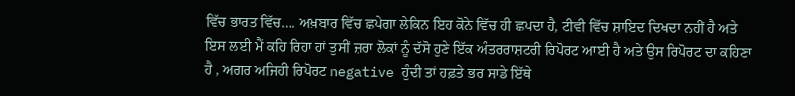ਵਿੱਚ ਭਾਰਤ ਵਿੱਚ…. ਅਖ਼ਬਾਰ ਵਿੱਚ ਛਪੇਗਾ ਲੇਕਿਨ ਇਹ ਕੋਨੇ ਵਿੱਚ ਹੀ ਛਪਦਾ ਹੈ, ਟੀਵੀ ਵਿੱਚ ਸ਼ਾਇਦ ਦਿਖਦਾ ਨਹੀਂ ਹੈ ਅਤੇ ਇਸ ਲਈ ਮੈਂ ਕਹਿ ਰਿਹਾ ਹਾਂ ਤੁਸੀਂ ਜ਼ਰਾ ਲੋਕਾਂ ਨੂੰ ਦੱਸੋ ਹੁਣੇ ਇੱਕ ਅੰਤਰਰਾਸ਼ਟਰੀ ਰਿਪੋਰਟ ਆਈ ਹੈ ਅਤੇ ਉਸ ਰਿਪੋਰਟ ਦਾ ਕਹਿਣਾ ਹੈ , ਅਗਰ ਅਜਿਹੀ ਰਿਪੋਰਟ negative ਹੁੰਦੀ ਤਾਂ ਹਫ਼ਤੇ ਭਰ ਸਾਡੇ ਇੱਥੇ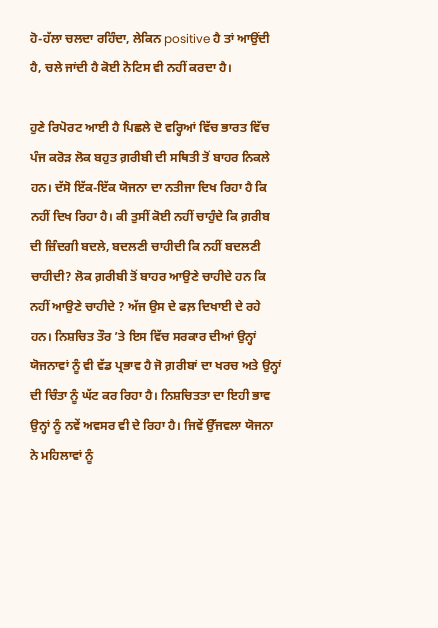ਹੋ-ਹੱਲਾ ਚਲਦਾ ਰਹਿੰਦਾ, ਲੇਕਿਨ positive ਹੈ ਤਾਂ ਆਉਂਦੀ ਹੈ, ਚਲੇ ਜਾਂਦੀ ਹੈ ਕੋਈ ਨੋਟਿਸ ਵੀ ਨਹੀਂ ਕਰਦਾ ਹੈ।

ਹੁਣੇ ਰਿਪੋਰਟ ਆਈ ਹੈ ਪਿਛਲੇ ਦੋ ਵਰ੍ਹਿਆਂ ਵਿੱਚ ਭਾਰਤ ਵਿੱਚ ਪੰਜ ਕਰੋੜ ਲੋਕ ਬਹੁਤ ਗ਼ਰੀਬੀ ਦੀ ਸਥਿਤੀ ਤੋਂ ਬਾਹਰ ਨਿਕਲੇ ਹਨ। ਦੱਸੋ ਇੱਕ-ਇੱਕ ਯੋਜਨਾ ਦਾ ਨਤੀਜਾ ਦਿਖ ਰਿਹਾ ਹੈ ਕਿ ਨਹੀਂ ਦਿਖ ਰਿਹਾ ਹੈ। ਕੀ ਤੁਸੀਂ ਕੋਈ ਨਹੀਂ ਚਾਹੁੰਦੇ ਕਿ ਗ਼ਰੀਬ ਦੀ ਜ਼ਿੰਦਗੀ ਬਦਲੇ, ਬਦਲਣੀ ਚਾਹੀਦੀ ਕਿ ਨਹੀਂ ਬਦਲਣੀ ਚਾਹੀਦੀ? ਲੋਕ ਗ਼ਰੀਬੀ ਤੋਂ ਬਾਹਰ ਆਉਣੇ ਚਾਹੀਦੇ ਹਨ ਕਿ ਨਹੀਂ ਆਉਣੇ ਚਾਹੀਦੇ ? ਅੱਜ ਉਸ ਦੇ ਫਲ਼ ਦਿਖਾਈ ਦੇ ਰਹੇ ਹਨ। ਨਿਸ਼ਚਿਤ ਤੌਰ ’ਤੇ ਇਸ ਵਿੱਚ ਸਰਕਾਰ ਦੀਆਂ ਉਨ੍ਹਾਂ ਯੋਜਨਾਵਾਂ ਨੂੰ ਵੀ ਵੱਡ ਪ੍ਰਭਾਵ ਹੈ ਜੋ ਗ਼ਰੀਬਾਂ ਦਾ ਖਰਚ ਅਤੇ ਉਨ੍ਹਾਂ ਦੀ ਚਿੰਤਾ ਨੂੰ ਘੱਟ ਕਰ ਰਿਹਾ ਹੈ। ਨਿਸ਼ਚਿਤਤਾ ਦਾ ਇਹੀ ਭਾਵ ਉਨ੍ਹਾਂ ਨੂੰ ਨਵੇਂ ਅਵਸਰ ਵੀ ਦੇ ਰਿਹਾ ਹੈ। ਜਿਵੇਂ ਉੱਜਵਲਾ ਯੋਜਨਾ ਨੇ ਮਹਿਲਾਵਾਂ ਨੂੰ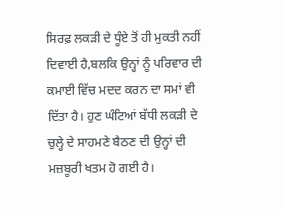ਸਿਰਫ਼ ਲਕੜੀ ਦੇ ਧੂੰਏ ਤੋਂ ਹੀ ਮੁਕਤੀ ਨਹੀਂ ਦਿਵਾਈ ਹੈ,ਬਲਕਿ ਉਨ੍ਹਾਂ ਨੂੰ ਪਰਿਵਾਰ ਦੀ ਕਮਾਈ ਵਿੱਚ ਮਦਦ ਕਰਨ ਦਾ ਸਮਾਂ ਵੀ ਦਿੱਤਾ ਹੈ। ਹੁਣ ਘੰਟਿਆਂ ਬੱਧੀ ਲਕੜੀ ਦੇ ਚੁਲ੍ਹੇ ਦੇ ਸਾਹਮਣੇ ਬੈਠਣ ਦੀ ਉਨ੍ਹਾਂ ਦੀ ਮਜ਼ਬੂਰੀ ਖਤਮ ਹੋ ਗਈ ਹੈ।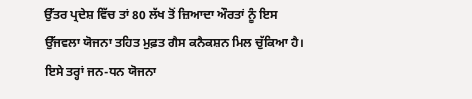ਉੱਤਰ ਪ੍ਰਦੇਸ਼ ਵਿੱਚ ਤਾਂ 80 ਲੱਖ ਤੋਂ ਜ਼ਿਆਦਾ ਔਰਤਾਂ ਨੂੰ ਇਸ ਉੱਜਵਲਾ ਯੋਜਨਾ ਤਹਿਤ ਮੁਫ਼ਤ ਗੈਸ ਕਨੈਕਸ਼ਨ ਮਿਲ ਚੁੱਕਿਆ ਹੈ। ਇਸੇ ਤਰ੍ਹਾਂ ਜਨ-ਧਨ ਯੋਜਨਾ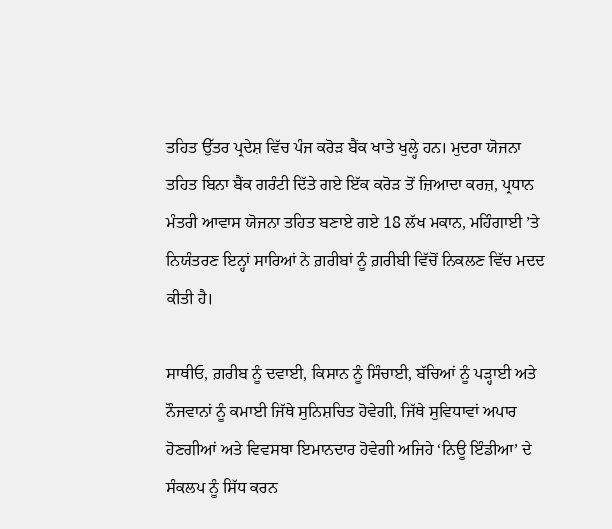ਤਹਿਤ ਉੱਤਰ ਪ੍ਰਦੇਸ਼ ਵਿੱਚ ਪੰਜ ਕਰੋੜ ਬੈਂਕ ਖਾਤੇ ਖੁਲ੍ਹੇ ਹਨ। ਮੁਦਰਾ ਯੋਜਨਾ ਤਹਿਤ ਬਿਨਾ ਬੈਂਕ ਗਰੰਟੀ ਦਿੱਤੇ ਗਏ ਇੱਕ ਕਰੋੜ ਤੋਂ ਜ਼ਿਆਦਾ ਕਰਜ਼, ਪ੍ਰਧਾਨ ਮੰਤਰੀ ਆਵਾਸ ਯੋਜਨਾ ਤਹਿਤ ਬਣਾਏ ਗਏ 18 ਲੱਖ ਮਕਾਨ, ਮਹਿੰਗਾਈ ’ਤੇ ਨਿਯੰਤਰਣ ਇਨ੍ਹਾਂ ਸਾਰਿਆਂ ਨੇ ਗ਼ਰੀਬਾਂ ਨੂੰ ਗ਼ਰੀਬੀ ਵਿੱਚੋਂ ਨਿਕਲਣ ਵਿੱਚ ਮਦਦ ਕੀਤੀ ਹੈ।

ਸਾਥੀਓ, ਗ਼ਰੀਬ ਨੂੰ ਦਵਾਈ, ਕਿਸਾਨ ਨੂੰ ਸਿੰਚਾਈ, ਬੱਚਿਆਂ ਨੂੰ ਪੜ੍ਹਾਈ ਅਤੇ ਨੌਜਵਾਨਾਂ ਨੂੰ ਕਮਾਈ ਜਿੱਥੇ ਸੁਨਿਸ਼ਚਿਤ ਹੋਵੇਗੀ, ਜਿੱਥੇ ਸੁਵਿਧਾਵਾਂ ਅਪਾਰ ਹੋਣਗੀਆਂ ਅਤੇ ਵਿਵਸਥਾ ਇਮਾਨਦਾਰ ਹੋਵੇਗੀ ਅਜਿਹੇ ‘ਨਿਊ ਇੰਡੀਆ’ ਦੇ ਸੰਕਲਪ ਨੂੰ ਸਿੱਧ ਕਰਨ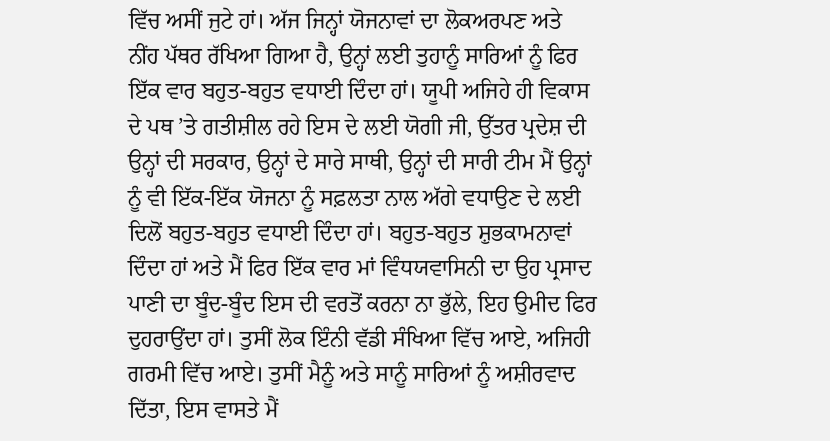ਵਿੱਚ ਅਸੀਂ ਜੁਟੇ ਹਾਂ। ਅੱਜ ਜਿਨ੍ਹਾਂ ਯੋਜਨਾਵਾਂ ਦਾ ਲੋਕਅਰਪਣ ਅਤੇ ਨੀਂਹ ਪੱਥਰ ਰੱਖਿਆ ਗਿਆ ਹੈ, ਉਨ੍ਹਾਂ ਲਈ ਤੁਹਾਨੂੰ ਸਾਰਿਆਂ ਨੂੰ ਫਿਰ ਇੱਕ ਵਾਰ ਬਹੁਤ-ਬਹੁਤ ਵਧਾਈ ਦਿੰਦਾ ਹਾਂ। ਯੂਪੀ ਅਜਿਹੇ ਹੀ ਵਿਕਾਸ ਦੇ ਪਥ ’ਤੇ ਗਤੀਸ਼ੀਲ ਰਹੇ ਇਸ ਦੇ ਲਈ ਯੋਗੀ ਜੀ, ਉੱਤਰ ਪ੍ਰਦੇਸ਼ ਦੀ ਉਨ੍ਹਾਂ ਦੀ ਸਰਕਾਰ, ਉਨ੍ਹਾਂ ਦੇ ਸਾਰੇ ਸਾਥੀ, ਉਨ੍ਹਾਂ ਦੀ ਸਾਰੀ ਟੀਮ ਮੈਂ ਉਨ੍ਹਾਂ ਨੂੰ ਵੀ ਇੱਕ-ਇੱਕ ਯੋਜਨਾ ਨੂੰ ਸਫ਼ਲਤਾ ਨਾਲ ਅੱਗੇ ਵਧਾਉਣ ਦੇ ਲਈ ਦਿਲੋਂ ਬਹੁਤ-ਬਹੁਤ ਵਧਾਈ ਦਿੰਦਾ ਹਾਂ। ਬਹੁਤ-ਬਹੁਤ ਸ਼ੁਭਕਾਮਨਾਵਾਂ ਦਿੰਦਾ ਹਾਂ ਅਤੇ ਮੈਂ ਫਿਰ ਇੱਕ ਵਾਰ ਮਾਂ ਵਿੰਧਯਵਾਸਿਨੀ ਦਾ ਉਹ ਪ੍ਰਸਾਦ ਪਾਣੀ ਦਾ ਬੂੰਦ-ਬੂੰਦ ਇਸ ਦੀ ਵਰਤੋਂ ਕਰਨਾ ਨਾ ਭੁੱਲੇ, ਇਹ ਉਮੀਦ ਫਿਰ ਦੁਹਰਾਉਂਦਾ ਹਾਂ। ਤੁਸੀਂ ਲੋਕ ਇੰਨੀ ਵੱਡੀ ਸੰਖਿਆ ਵਿੱਚ ਆਏ, ਅਜਿਹੀ ਗਰਮੀ ਵਿੱਚ ਆਏ। ਤੁਸੀਂ ਮੈਨੂੰ ਅਤੇ ਸਾਨੂੰ ਸਾਰਿਆਂ ਨੂੰ ਅਸ਼ੀਰਵਾਦ ਦਿੱਤਾ, ਇਸ ਵਾਸਤੇ ਮੈਂ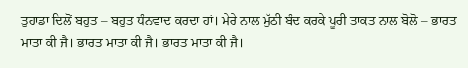ਤੁਹਾਡਾ ਦਿਲੋਂ ਬਹੁਤ – ਬਹੁਤ ਧੰਨਵਾਦ ਕਰਦਾ ਹਾਂ। ਮੇਰੇ ਨਾਲ ਮੁੱਠੀ ਬੰਦ ਕਰਕੇ ਪੂਰੀ ਤਾਕਤ ਨਾਲ ਬੋਲੋ – ਭਾਰਤ ਮਾਤਾ ਕੀ ਜੈ। ਭਾਰਤ ਮਾਤਾ ਕੀ ਜੈ। ਭਾਰਤ ਮਾਤਾ ਕੀ ਜੈ।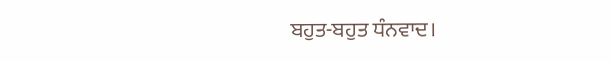ਬਹੁਤ-ਬਹੁਤ ਧੰਨਵਾਦ।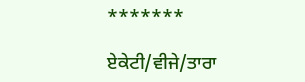*******

ਏਕੇਟੀ/ਵੀਜੇ/ਤਾਰਾ